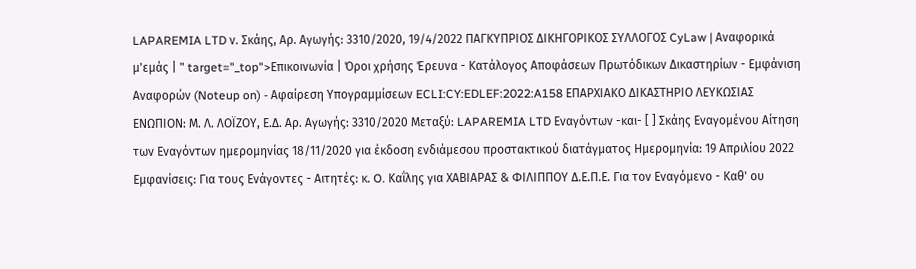LAPAREMIA LTD ν. Σκάης, Αρ. Αγωγής: 3310/2020, 19/4/2022 ΠΑΓΚΥΠΡΙΟΣ ΔΙΚΗΓΟΡΙΚΟΣ ΣΥΛΛΟΓΟΣ CyLaw | Αναφορικά μ'εμάς | " target="_top">Επικοινωνία | Όροι χρήσης Έρευνα - Κατάλογος Αποφάσεων Πρωτόδικων Δικαστηρίων - Εμφάνιση Αναφορών (Noteup on) - Αφαίρεση Υπογραμμίσεων ECLI:CY:EDLEF:2022:A158 ΕΠΑΡΧΙΑΚΟ ΔΙΚΑΣΤΗΡΙΟ ΛΕΥΚΩΣΙΑΣ ΕΝΩΠΙΟΝ: Μ. Λ. ΛΟΪΖΟΥ, Ε.Δ. Αρ. Αγωγής: 3310/2020 Μεταξύ: LAPAREMIA LTD Εναγόντων -και- [ ] Σκάης Εναγομένου Αίτηση των Εναγόντων ημερομηνίας 18/11/2020 για έκδοση ενδιάμεσου προστακτικού διατάγματος Ημερομηνία: 19 Απριλίου 2022 Εμφανίσεις: Για τους Ενάγοντες - Αιτητές: κ. O. Καΐλης για ΧΑΒΙΑΡΑΣ & ΦΙΛΙΠΠΟΥ Δ.Ε.Π.Ε. Για τον Εναγόμενο - Καθ' ου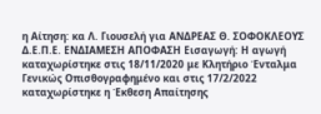η Αίτηση: κα Λ. Γιουσελή για ΑΝΔΡΕΑΣ Θ. ΣΟΦΟΚΛΕΟΥΣ Δ.Ε.Π.Ε. ΕΝΔΙΑΜΕΣΗ ΑΠΟΦΑΣΗ Εισαγωγή: Η αγωγή καταχωρίστηκε στις 18/11/2020 με Κλητήριο Ένταλμα Γενικώς Οπισθογραφημένο και στις 17/2/2022 καταχωρίστηκε η Έκθεση Απαίτησης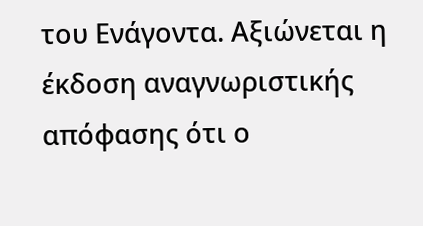του Ενάγοντα. Αξιώνεται η έκδοση αναγνωριστικής απόφασης ότι ο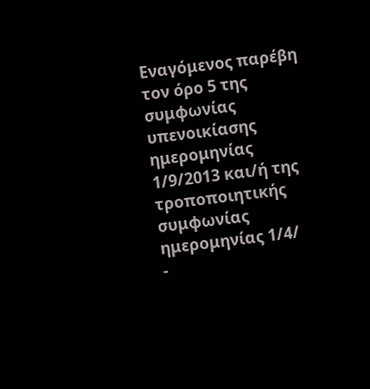Εναγόμενος παρέβη τον όρο 5 της συμφωνίας υπενοικίασης ημερομηνίας 1/9/2013 και/ή της τροποποιητικής συμφωνίας ημερομηνίας 1/4/
-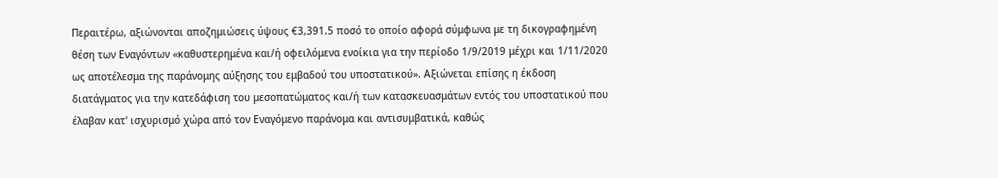Περαιτέρω, αξιώνονται αποζημιώσεις ύψους €3,391.5 ποσό το οποίο αφορά σύμφωνα με τη δικογραφημένη θέση των Εναγόντων «καθυστερημένα και/ή οφειλόμενα ενοίκια για την περίοδο 1/9/2019 μέχρι και 1/11/2020 ως αποτέλεσμα της παράνομης αύξησης του εμβαδού του υποστατικού». Αξιώνεται επίσης η έκδοση διατάγματος για την κατεδάφιση του μεσοπατώματος και/ή των κατασκευασμάτων εντός του υποστατικού που έλαβαν κατ' ισχυρισμό χώρα από τον Εναγόμενο παράνομα και αντισυμβατικά, καθώς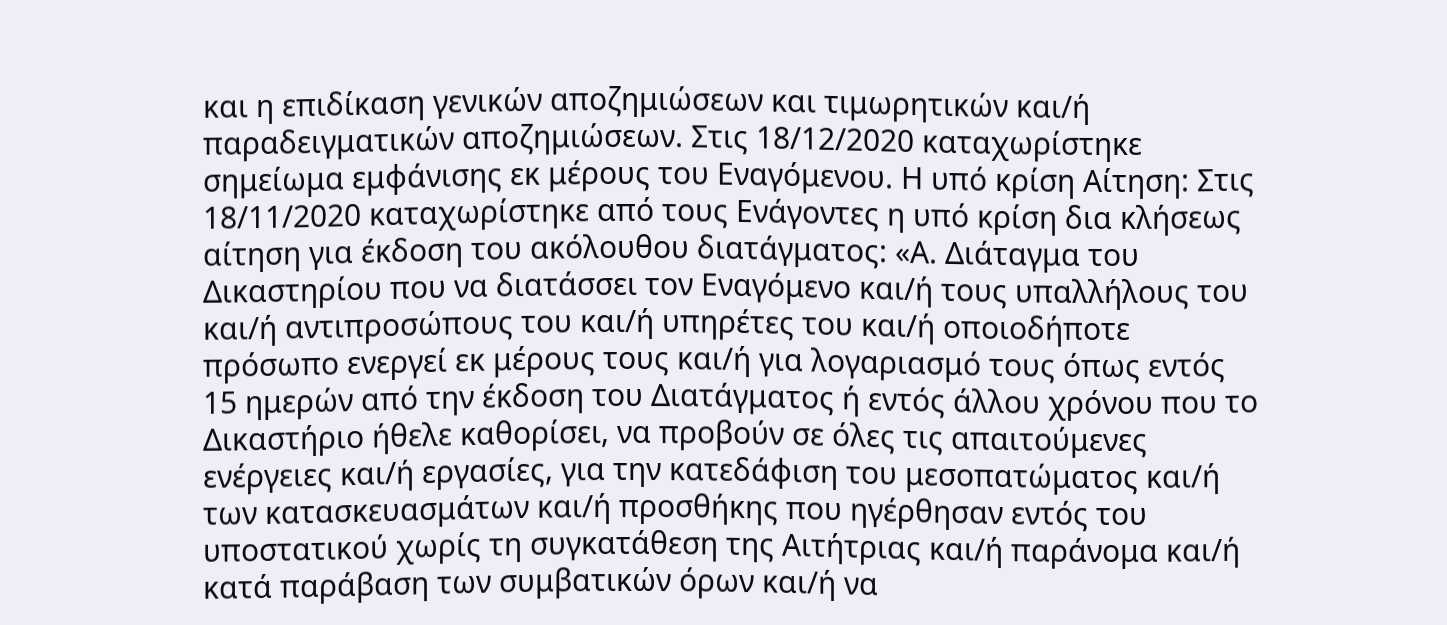και η επιδίκαση γενικών αποζημιώσεων και τιμωρητικών και/ή παραδειγματικών αποζημιώσεων. Στις 18/12/2020 καταχωρίστηκε σημείωμα εμφάνισης εκ μέρους του Εναγόμενου. Η υπό κρίση Αίτηση: Στις 18/11/2020 καταχωρίστηκε από τους Ενάγοντες η υπό κρίση δια κλήσεως αίτηση για έκδοση του ακόλουθου διατάγματος: «Α. Διάταγμα του Δικαστηρίου που να διατάσσει τον Εναγόμενο και/ή τους υπαλλήλους του και/ή αντιπροσώπους του και/ή υπηρέτες του και/ή οποιοδήποτε πρόσωπο ενεργεί εκ μέρους τους και/ή για λογαριασμό τους όπως εντός 15 ημερών από την έκδοση του Διατάγματος ή εντός άλλου χρόνου που το Δικαστήριο ήθελε καθορίσει, να προβούν σε όλες τις απαιτούμενες ενέργειες και/ή εργασίες, για την κατεδάφιση του μεσοπατώματος και/ή των κατασκευασμάτων και/ή προσθήκης που ηγέρθησαν εντός του υποστατικού χωρίς τη συγκατάθεση της Αιτήτριας και/ή παράνομα και/ή κατά παράβαση των συμβατικών όρων και/ή να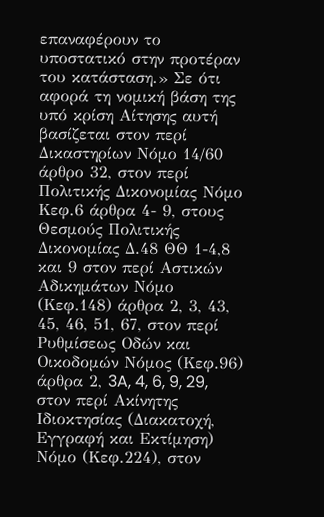επαναφέρουν το υποστατικό στην προτέραν του κατάσταση.» Σε ότι αφορά τη νομική βάση της υπό κρίση Αίτησης αυτή βασίζεται στον περί Δικαστηρίων Νόμο 14/60 άρθρο 32, στον περί Πολιτικής Δικονομίας Νόμο Κεφ.6 άρθρα 4- 9, στους Θεσμούς Πολιτικής Δικονομίας Δ.48 ΘΘ 1-4,8 και 9 στον περί Αστικών Αδικημάτων Νόμο (Κεφ.148) άρθρα 2, 3, 43, 45, 46, 51, 67, στον περί Ρυθμίσεως Οδών και Οικοδομών Νόμος (Κεφ.96) άρθρα 2, 3A, 4, 6, 9, 29, στον περί Ακίνητης Ιδιοκτησίας (Διακατοχή, Εγγραφή και Εκτίμηση) Νόμο (Κεφ.224), στον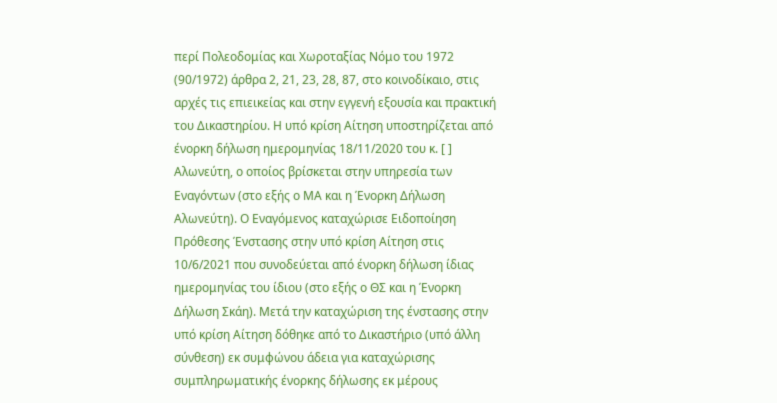περί Πολεοδομίας και Χωροταξίας Νόμο του 1972 (90/1972) άρθρα 2, 21, 23, 28, 87, στο κοινοδίκαιο, στις αρχές τις επιεικείας και στην εγγενή εξουσία και πρακτική του Δικαστηρίου. Η υπό κρίση Αίτηση υποστηρίζεται από ένορκη δήλωση ημερομηνίας 18/11/2020 του κ. [ ] Αλωνεύτη, ο οποίος βρίσκεται στην υπηρεσία των Εναγόντων (στο εξής ο ΜΑ και η Ένορκη Δήλωση Αλωνεύτη). Ο Εναγόμενος καταχώρισε Ειδοποίηση Πρόθεσης Ένστασης στην υπό κρίση Αίτηση στις 10/6/2021 που συνοδεύεται από ένορκη δήλωση ίδιας ημερομηνίας του ίδιου (στο εξής ο ΘΣ και η Ένορκη Δήλωση Σκάη). Μετά την καταχώριση της ένστασης στην υπό κρίση Αίτηση δόθηκε από το Δικαστήριο (υπό άλλη σύνθεση) εκ συμφώνου άδεια για καταχώρισης συμπληρωματικής ένορκης δήλωσης εκ μέρους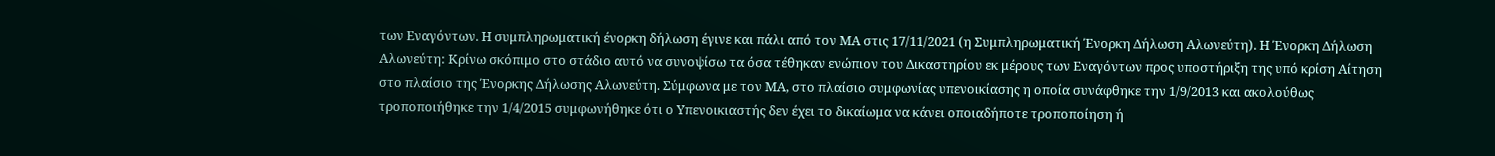των Εναγόντων. Η συμπληρωματική ένορκη δήλωση έγινε και πάλι από τον ΜΑ στις 17/11/2021 (η Συμπληρωματική Ένορκη Δήλωση Αλωνεύτη). Η Ένορκη Δήλωση Αλωνεύτη: Κρίνω σκόπιμο στο στάδιο αυτό να συνοψίσω τα όσα τέθηκαν ενώπιον του Δικαστηρίου εκ μέρους των Εναγόντων προς υποστήριξη της υπό κρίση Αίτηση στο πλαίσιο της Ένορκης Δήλωσης Αλωνεύτη. Σύμφωνα με τον ΜΑ, στο πλαίσιο συμφωνίας υπενοικίασης η οποία συνάφθηκε την 1/9/2013 και ακολούθως τροποποιήθηκε την 1/4/2015 συμφωνήθηκε ότι ο Υπενοικιαστής δεν έχει το δικαίωμα να κάνει οποιαδήποτε τροποποίηση ή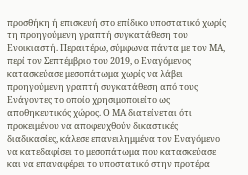προσθήκη ή επισκευή στο επίδικο υποστατικό χωρίς τη προηγούμενη γραπτή συγκατάθεση του Ενοικιαστή. Περαιτέρω, σύμφωνα πάντα με τον ΜΑ, περί τον Σεπτέμβριο του 2019, ο Εναγόμενος κατασκεύασε μεσοπάτωμα χωρίς να λάβει προηγούμενη γραπτή συγκατάθεση από τους Ενάγοντες το οποίο χρησιμοποιείτο ως αποθηκευτικός χώρος. Ο ΜΑ διατείνεται ότι προκειμένου να αποφευχθούν δικαστικές διαδικασίες, κάλεσε επανειλημμένα τον Εναγόμενο να κατεδαφίσει το μεσοπάτωμα που κατασκεύασε και να επαναφέρει το υποστατικό στην προτέρα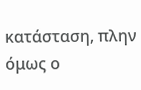κατάσταση, πλην όμως ο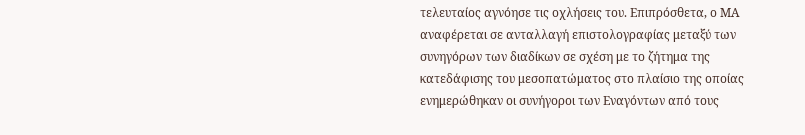τελευταίος αγνόησε τις οχλήσεις του. Επιπρόσθετα, ο ΜΑ αναφέρεται σε ανταλλαγή επιστολογραφίας μεταξύ των συνηγόρων των διαδίκων σε σχέση με το ζήτημα της κατεδάφισης του μεσοπατώματος στο πλαίσιο της οποίας ενημερώθηκαν οι συνήγοροι των Εναγόντων από τους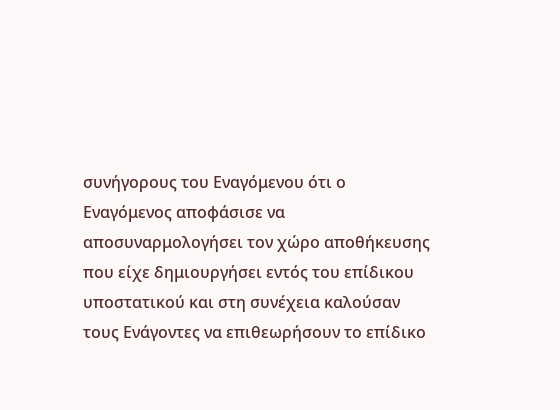συνήγορους του Εναγόμενου ότι ο Εναγόμενος αποφάσισε να αποσυναρμολογήσει τον χώρο αποθήκευσης που είχε δημιουργήσει εντός του επίδικου υποστατικού και στη συνέχεια καλούσαν τους Ενάγοντες να επιθεωρήσουν το επίδικο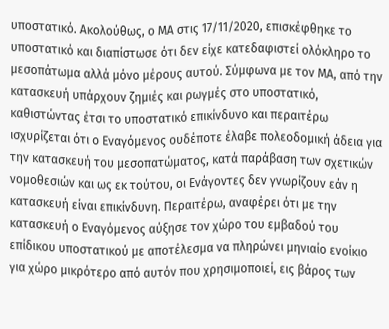υποστατικό. Ακολούθως, ο ΜΑ στις 17/11/2020, επισκέφθηκε το υποστατικό και διαπίστωσε ότι δεν είχε κατεδαφιστεί ολόκληρο το μεσοπάτωμα αλλά μόνο μέρους αυτού. Σύμφωνα με τον ΜΑ, από την κατασκευή υπάρχουν ζημιές και ρωγμές στο υποστατικό, καθιστώντας έτσι το υποστατικό επικίνδυνο και περαιτέρω ισχυρίζεται ότι ο Εναγόμενος ουδέποτε έλαβε πολεοδομική άδεια για την κατασκευή του μεσοπατώματος, κατά παράβαση των σχετικών νομοθεσιών και ως εκ τούτου, οι Ενάγοντες δεν γνωρίζουν εάν η κατασκευή είναι επικίνδυνη. Περαιτέρω, αναφέρει ότι με την κατασκευή ο Εναγόμενος αύξησε τον χώρο του εμβαδού του επίδικου υποστατικού με αποτέλεσμα να πληρώνει μηνιαίο ενοίκιο για χώρο μικρότερο από αυτόν που χρησιμοποιεί, εις βάρος των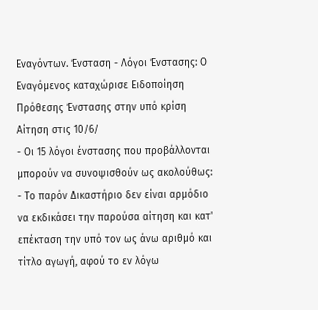Εναγόντων. Ένσταση - Λόγοι Ένστασης: Ο Εναγόμενος καταχώρισε Ειδοποίηση Πρόθεσης Ένστασης στην υπό κρίση Αίτηση στις 10/6/
- Οι 15 λόγοι ένστασης που προβάλλονται μπορούν να συνοψισθούν ως ακολούθως: - Το παρόν Δικαστήριο δεν είναι αρμόδιο να εκδικάσει την παρούσα αίτηση και κατ' επέκταση την υπό τον ως άνω αριθμό και τίτλο αγωγή, αφού το εν λόγω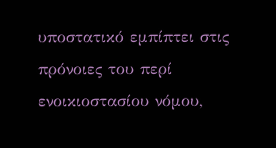υποστατικό εμπίπτει στις πρόνοιες του περί ενοικιοστασίου νόμου,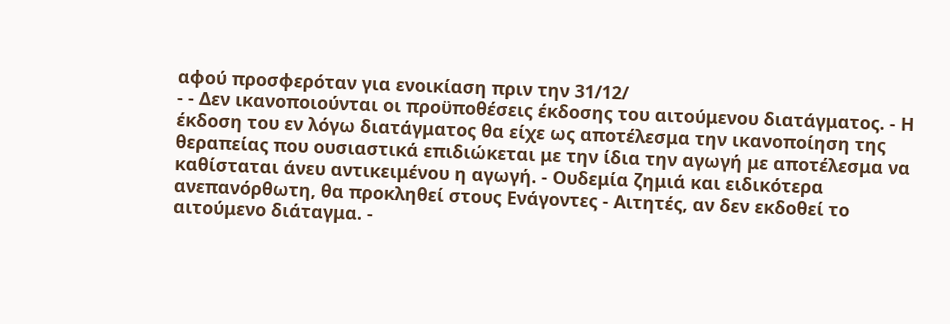αφού προσφερόταν για ενοικίαση πριν την 31/12/
- - Δεν ικανοποιούνται οι προϋποθέσεις έκδοσης του αιτούμενου διατάγματος. - Η έκδοση του εν λόγω διατάγματος θα είχε ως αποτέλεσμα την ικανοποίηση της θεραπείας που ουσιαστικά επιδιώκεται με την ίδια την αγωγή με αποτέλεσμα να καθίσταται άνευ αντικειμένου η αγωγή. - Ουδεμία ζημιά και ειδικότερα ανεπανόρθωτη, θα προκληθεί στους Ενάγοντες - Αιτητές, αν δεν εκδοθεί το αιτούμενο διάταγμα. -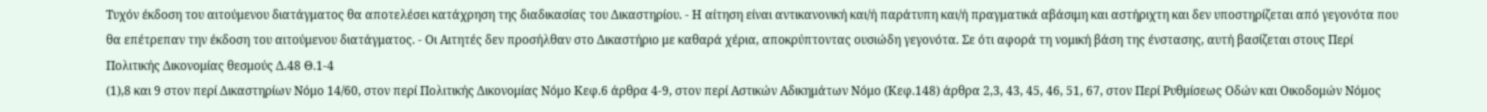Τυχόν έκδοση του αιτούμενου διατάγματος θα αποτελέσει κατάχρηση της διαδικασίας του Δικαστηρίου. - Η αίτηση είναι αντικανονική και/ή παράτυπη και/ή πραγματικά αβάσιμη και αστήριχτη και δεν υποστηρίζεται από γεγονότα που θα επέτρεπαν την έκδοση του αιτούμενου διατάγματος. - Οι Αιτητές δεν προσήλθαν στο Δικαστήριο με καθαρά χέρια, αποκρύπτοντας ουσιώδη γεγονότα. Σε ότι αφορά τη νομική βάση της ένστασης, αυτή βασίζεται στους Περί Πολιτικής Δικονομίας θεσμούς Δ.48 Θ.1-4
(1),8 και 9 στον περί Δικαστηρίων Νόμο 14/60, στον περί Πολιτικής Δικονομίας Νόμο Κεφ.6 άρθρα 4-9, στον περί Αστικών Αδικημάτων Νόμο (Κεφ.148) άρθρα 2,3, 43, 45, 46, 51, 67, στον Περί Ρυθμίσεως Οδών και Οικοδομών Νόμος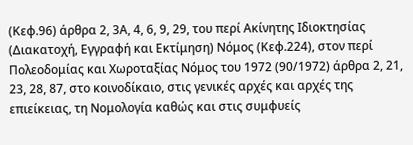(Κεφ.96) άρθρα 2, 3Α, 4, 6, 9, 29, του περί Ακίνητης Ιδιοκτησίας (Διακατοχή, Εγγραφή και Εκτίμηση) Νόμος (Κεφ.224), στον περί Πολεοδομίας και Χωροταξίας Νόμος του 1972 (90/1972) άρθρα 2, 21, 23, 28, 87, στο κοινοδίκαιο, στις γενικές αρχές και αρχές της επιείκειας, τη Νομολογία καθώς και στις συμφυείς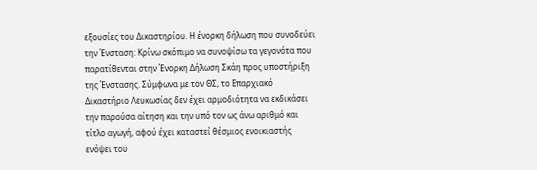εξουσίες του Δικαστηρίου. Η ένορκη δήλωση που συνοδεύει την Ένσταση: Κρίνω σκόπιμο να συνοψίσω τα γεγονότα που παρατίθενται στην Ένορκη Δήλωση Σκάη προς υποστήριξη της Ένστασης. Σύμφωνα με τον ΘΣ, το Επαρχιακό Δικαστήριο Λευκωσίας δεν έχει αρμοδιότητα να εκδικάσει την παρούσα αίτηση και την υπό τον ως άνω αριθμό και τίτλο αγωγή, αφού έχει καταστεί θέσμιος ενοικιαστής ενόψει του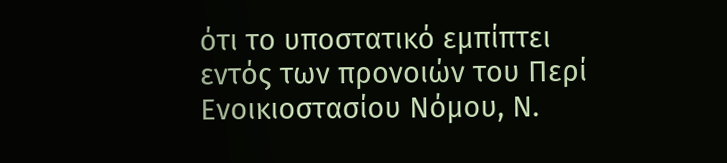ότι το υποστατικό εμπίπτει εντός των προνοιών του Περί Ενοικιοστασίου Νόμου, Ν.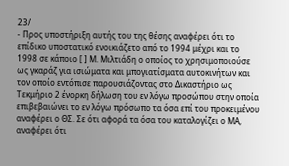23/
- Προς υποστήριξη αυτής του της θέσης αναφέρει ότι το επίδικο υποστατικό ενοικιάζετο από το 1994 μέχρι και το 1998 σε κάποιο [ ] Μ. Μιλτιάδη ο οποίος το χρησιμοποιούσε ως γκαράζ για ισιώματα και μπογιατίσματα αυτοκινήτων και τον οποίο εντόπισε παρουσιάζοντας στο Δικαστήριο ως Τεκμήριο 2 ένορκη δήλωση του εν λόγω προσώπου στην οποία επιβεβαιώνει το εν λόγω πρόσωπο τα όσα επί του προκειμένου αναφέρει ο ΘΣ. Σε ότι αφορά τα όσα του καταλογίζει ο ΜΑ, αναφέρει ότι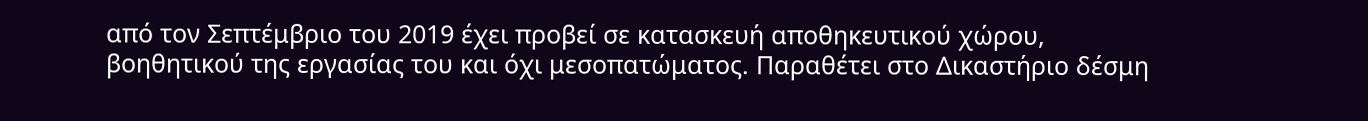από τον Σεπτέμβριο του 2019 έχει προβεί σε κατασκευή αποθηκευτικού χώρου, βοηθητικού της εργασίας του και όχι μεσοπατώματος. Παραθέτει στο Δικαστήριο δέσμη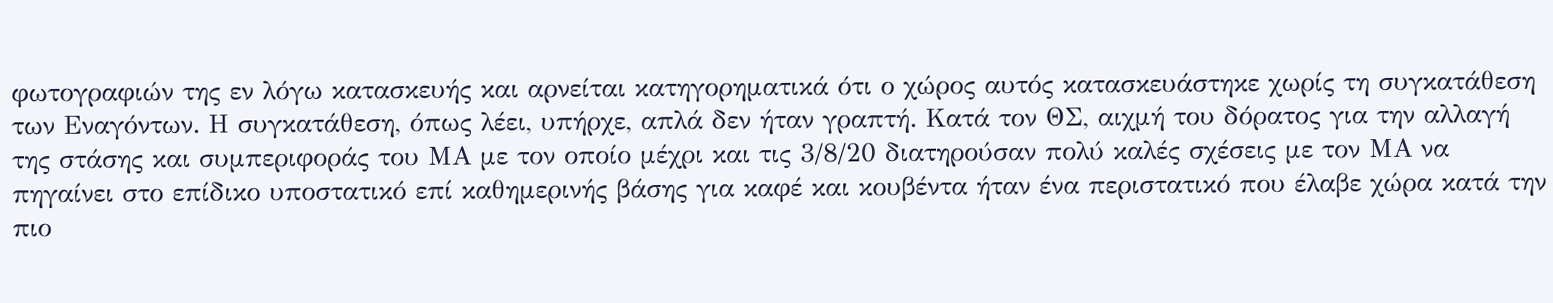φωτογραφιών της εν λόγω κατασκευής και αρνείται κατηγορηματικά ότι ο χώρος αυτός κατασκευάστηκε χωρίς τη συγκατάθεση των Εναγόντων. Η συγκατάθεση, όπως λέει, υπήρχε, απλά δεν ήταν γραπτή. Κατά τον ΘΣ, αιχμή του δόρατος για την αλλαγή της στάσης και συμπεριφοράς του ΜΑ με τον οποίο μέχρι και τις 3/8/20 διατηρούσαν πολύ καλές σχέσεις με τον ΜΑ να πηγαίνει στο επίδικο υποστατικό επί καθημερινής βάσης για καφέ και κουβέντα ήταν ένα περιστατικό που έλαβε χώρα κατά την πιο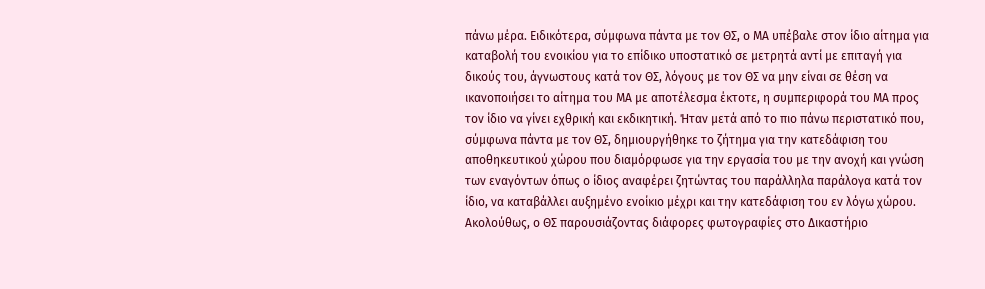πάνω μέρα. Ειδικότερα, σύμφωνα πάντα με τον ΘΣ, ο ΜΑ υπέβαλε στον ίδιο αίτημα για καταβολή του ενοικίου για το επίδικο υποστατικό σε μετρητά αντί με επιταγή για δικούς του, άγνωστους κατά τον ΘΣ, λόγους με τον ΘΣ να μην είναι σε θέση να ικανοποιήσει το αίτημα του ΜΑ με αποτέλεσμα έκτοτε, η συμπεριφορά του ΜΑ προς τον ίδιο να γίνει εχθρική και εκδικητική. Ήταν μετά από το πιο πάνω περιστατικό που, σύμφωνα πάντα με τον ΘΣ, δημιουργήθηκε το ζήτημα για την κατεδάφιση του αποθηκευτικού χώρου που διαμόρφωσε για την εργασία του με την ανοχή και γνώση των εναγόντων όπως ο ίδιος αναφέρει ζητώντας του παράλληλα παράλογα κατά τον ίδιο, να καταβάλλει αυξημένο ενοίκιο μέχρι και την κατεδάφιση του εν λόγω χώρου. Ακολούθως, ο ΘΣ παρουσιάζοντας διάφορες φωτογραφίες στο Δικαστήριο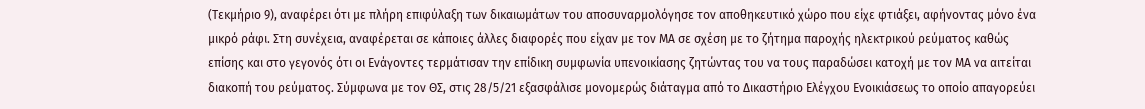(Τεκμήριο 9), αναφέρει ότι με πλήρη επιφύλαξη των δικαιωμάτων του αποσυναρμολόγησε τον αποθηκευτικό χώρο που είχε φτιάξει, αφήνοντας μόνο ένα μικρό ράφι. Στη συνέχεια, αναφέρεται σε κάποιες άλλες διαφορές που είχαν με τον ΜΑ σε σχέση με το ζήτημα παροχής ηλεκτρικού ρεύματος καθώς επίσης και στο γεγονός ότι οι Ενάγοντες τερμάτισαν την επίδικη συμφωνία υπενοικίασης ζητώντας του να τους παραδώσει κατοχή με τον ΜΑ να αιτείται διακοπή του ρεύματος. Σύμφωνα με τον ΘΣ, στις 28/5/21 εξασφάλισε μονομερώς διάταγμα από το Δικαστήριο Ελέγχου Ενοικιάσεως το οποίο απαγορεύει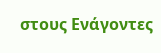στους Ενάγοντες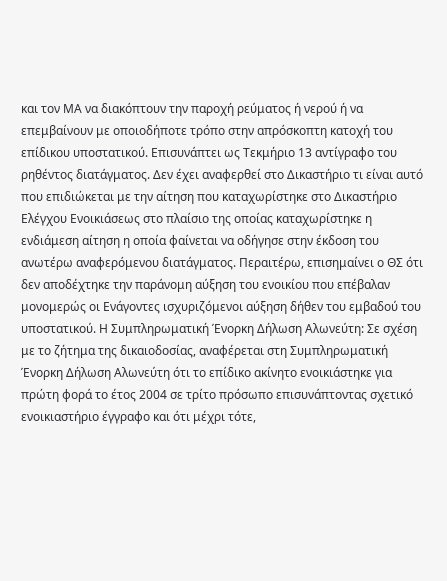και τον ΜΑ να διακόπτουν την παροχή ρεύματος ή νερού ή να επεμβαίνουν με οποιοδήποτε τρόπο στην απρόσκοπτη κατοχή του επίδικου υποστατικού. Επισυνάπτει ως Τεκμήριο 13 αντίγραφο του ρηθέντος διατάγματος. Δεν έχει αναφερθεί στο Δικαστήριο τι είναι αυτό που επιδιώκεται με την αίτηση που καταχωρίστηκε στο Δικαστήριο Ελέγχου Ενοικιάσεως στο πλαίσιο της οποίας καταχωρίστηκε η ενδιάμεση αίτηση η οποία φαίνεται να οδήγησε στην έκδοση του ανωτέρω αναφερόμενου διατάγματος. Περαιτέρω, επισημαίνει ο ΘΣ ότι δεν αποδέχτηκε την παράνομη αύξηση του ενοικίου που επέβαλαν μονομερώς οι Ενάγοντες ισχυριζόμενοι αύξηση δήθεν του εμβαδού του υποστατικού. Η Συμπληρωματική Ένορκη Δήλωση Αλωνεύτη: Σε σχέση με το ζήτημα της δικαιοδοσίας, αναφέρεται στη Συμπληρωματική Ένορκη Δήλωση Αλωνεύτη ότι το επίδικο ακίνητο ενοικιάστηκε για πρώτη φορά το έτος 2004 σε τρίτο πρόσωπο επισυνάπτοντας σχετικό ενοικιαστήριο έγγραφο και ότι μέχρι τότε,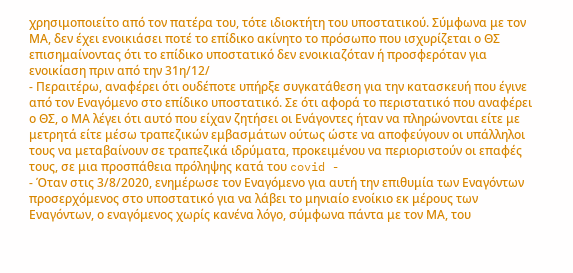χρησιμοποιείτο από τον πατέρα του, τότε ιδιοκτήτη του υποστατικού. Σύμφωνα με τον ΜΑ, δεν έχει ενοικιάσει ποτέ το επίδικο ακίνητο το πρόσωπο που ισχυρίζεται ο ΘΣ επισημαίνοντας ότι το επίδικο υποστατικό δεν ενοικιαζόταν ή προσφερόταν για ενοικίαση πριν από την 31η/12/
- Περαιτέρω, αναφέρει ότι ουδέποτε υπήρξε συγκατάθεση για την κατασκευή που έγινε από τον Εναγόμενο στο επίδικο υποστατικό. Σε ότι αφορά το περιστατικό που αναφέρει ο ΘΣ, ο ΜΑ λέγει ότι αυτό που είχαν ζητήσει οι Ενάγοντες ήταν να πληρώνονται είτε με μετρητά είτε μέσω τραπεζικών εμβασμάτων ούτως ώστε να αποφεύγουν οι υπάλληλοι τους να μεταβαίνουν σε τραπεζικά ιδρύματα, προκειμένου να περιοριστούν οι επαφές τους, σε μια προσπάθεια πρόληψης κατά του covid -
- Όταν στις 3/8/2020, ενημέρωσε τον Εναγόμενο για αυτή την επιθυμία των Εναγόντων προσερχόμενος στο υποστατικό για να λάβει το μηνιαίο ενοίκιο εκ μέρους των Εναγόντων, ο εναγόμενος χωρίς κανένα λόγο, σύμφωνα πάντα με τον ΜΑ, του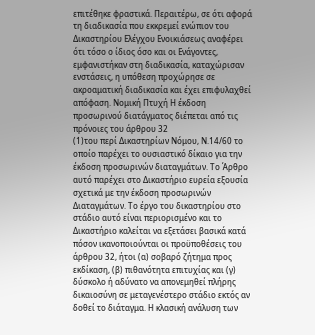επιτέθηκε φραστικά. Περαιτέρω, σε ότι αφορά τη διαδικασία που εκκρεμεί ενώπιον του Δικαστηρίου Ελέγχου Ενοικιάσεως αναφέρει ότι τόσο ο ίδιος όσο και οι Ενάγοντες, εμφανιστήκαν στη διαδικασία, καταχώρισαν ενστάσεις, η υπόθεση προχώρησε σε ακροαματική διαδικασία και έχει επιφυλαχθεί απόφαση. Νομική Πτυχή Η έκδοση προσωρινού διατάγματος διέπεται από τις πρόνοιες του άρθρου 32
(1)του περί Δικαστηρίων Νόμου, Ν.14/60 το οποίο παρέχει το ουσιαστικό δίκαιο για την έκδοση προσωρινών διαταγμάτων. Το Άρθρο αυτό παρέχει στο Δικαστήριο ευρεία εξουσία σχετικά με την έκδοση προσωρινών Διαταγμάτων. Το έργο του δικαστηρίου στο στάδιο αυτό είναι περιορισμένο και το Δικαστήριο καλείται να εξετάσει βασικά κατά πόσον ικανοποιούνται οι προϋποθέσεις του άρθρου 32, ήτοι (α) σοβαρό ζήτημα προς εκδίκαση, (β) πιθανότητα επιτυχίας και (γ) δύσκολο ή αδύνατο να απονεμηθεί πλήρης δικαιοσύνη σε μεταγενέστερο στάδιο εκτός αν δοθεί το διάταγμα. Η κλασική ανάλυση των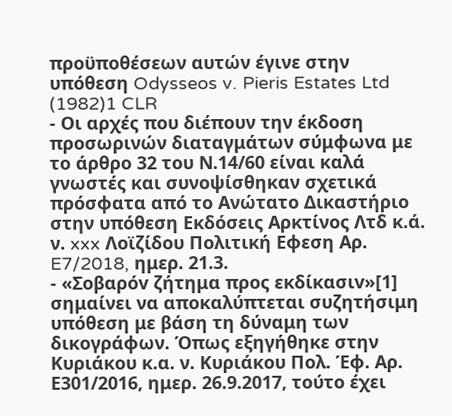προϋποθέσεων αυτών έγινε στην υπόθεση Odysseos v. Pieris Estates Ltd
(1982)1 CLR
- Οι αρχές που διέπουν την έκδοση προσωρινών διαταγμάτων σύμφωνα με το άρθρο 32 του Ν.14/60 είναι καλά γνωστές και συνοψίσθηκαν σχετικά πρόσφατα από το Ανώτατο Δικαστήριο στην υπόθεση Εκδόσεις Αρκτίνος Λτδ κ.ά. ν. xxx Λοϊζίδου Πολιτική Εφεση Αρ. E7/2018, ημερ. 21.3.
- «Σoβαρόv ζήτημα πρoς εκδίκασιv»[1] σημαίνει να αποκαλύπτεται συζητήσιμη υπόθεση με βάση τη δύναμη των δικογράφων. Όπως εξηγήθηκε στην Κυριάκου κ.α. ν. Κυριάκου Πολ. Έφ. Αρ. Ε301/2016, ημερ. 26.9.2017, τούτο έχει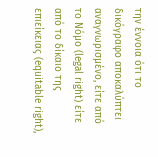την έννοια ότι το δικόγραφο αποκαλύπτει αναγνωρισμένο, είτε από το Νόμο (legal right) είτε από το δίκαιο της επιείκειας (equitable right),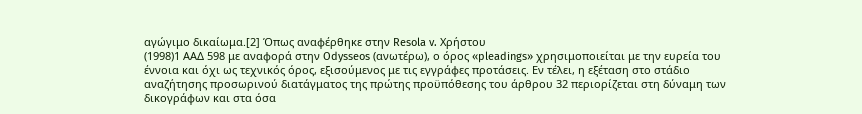αγώγιμο δικαίωμα.[2] Όπως αναφέρθηκε στην Resola v. Χρήστου
(1998)1 ΑΑΔ 598 με αναφορά στην Odysseos (ανωτέρω), ο όρος «pleadings» χρησιμοποιείται με την ευρεία του έννοια και όχι ως τεχνικός όρος, εξισούμενος με τις εγγράφες προτάσεις. Εν τέλει, η εξέταση στο στάδιο αναζήτησης προσωρινού διατάγματος της πρώτης προϋπόθεσης του άρθρου 32 περιορίζεται στη δύναμη των δικογράφων και στα όσα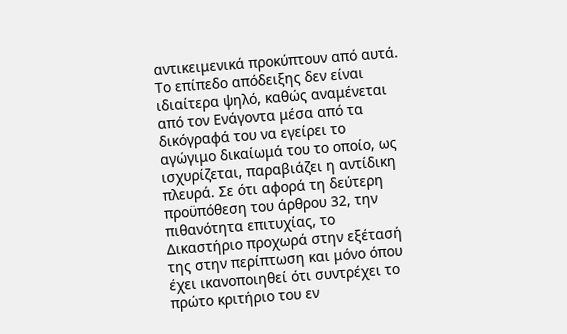αντικειμενικά προκύπτουν από αυτά. Το επίπεδο απόδειξης δεν είναι ιδιαίτερα ψηλό, καθώς αναμένεται από τον Ενάγοντα μέσα από τα δικόγραφά του να εγείρει το αγώγιμο δικαίωμά του το οποίο, ως ισχυρίζεται, παραβιάζει η αντίδικη πλευρά. Σε ότι αφορά τη δεύτερη προϋπόθεση του άρθρου 32, την πιθανότητα επιτυχίας, το Δικαστήριο προχωρά στην εξέτασή της στην περίπτωση και μόνο όπου έχει ικανοποιηθεί ότι συντρέχει το πρώτο κριτήριο του εν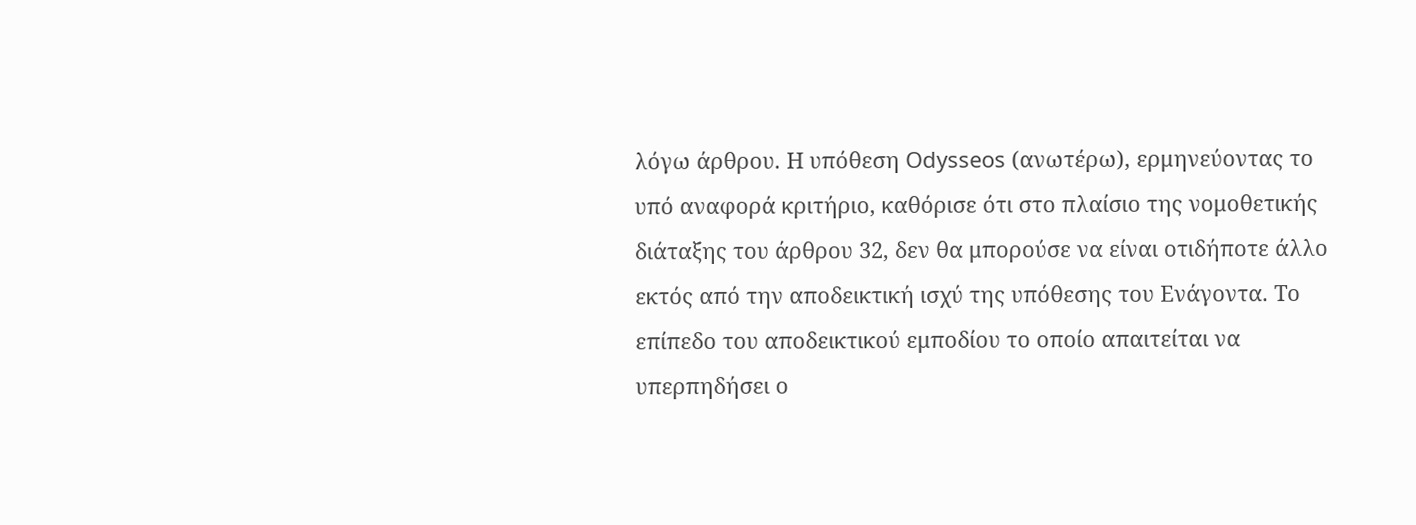λόγω άρθρου. Η υπόθεση Odysseos (ανωτέρω), ερμηνεύοντας το υπό αναφορά κριτήριο, καθόρισε ότι στο πλαίσιο της νομοθετικής διάταξης του άρθρου 32, δεν θα μπορούσε να είναι οτιδήποτε άλλο εκτός από την αποδεικτική ισχύ της υπόθεσης του Ενάγοντα. Το επίπεδο του αποδεικτικού εμποδίου το οποίο απαιτείται να υπερπηδήσει ο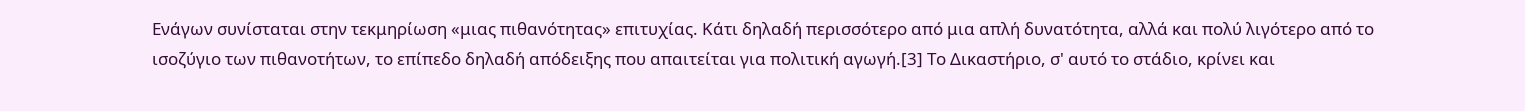Ενάγων συνίσταται στην τεκμηρίωση «μιας πιθανότητας» επιτυχίας. Κάτι δηλαδή περισσότερο από μια απλή δυνατότητα, αλλά και πολύ λιγότερο από το ισοζύγιο των πιθανοτήτων, το επίπεδο δηλαδή απόδειξης που απαιτείται για πολιτική αγωγή.[3] Το Δικαστήριο, σ' αυτό το στάδιο, κρίνει και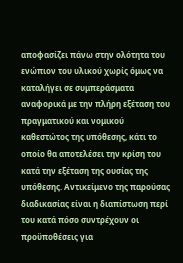αποφασίζει πάνω στην ολότητα του ενώπιον του υλικού χωρίς όμως να καταλήγει σε συμπεράσματα αναφορικά με την πλήρη εξέταση του πραγματικού και νομικού καθεστώτος της υπόθεσης, κάτι το οποίο θα αποτελέσει την κρίση του κατά την εξέταση της ουσίας της υπόθεσης. Αντικείμενο της παρούσας διαδικασίας είναι η διαπίστωση περί του κατά πόσο συντρέχουν οι προϋποθέσεις για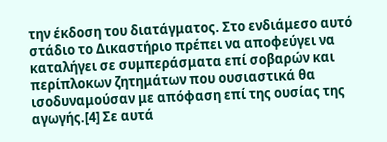την έκδοση του διατάγματος. Στο ενδιάμεσο αυτό στάδιο το Δικαστήριο πρέπει να αποφεύγει να καταλήγει σε συμπεράσματα επί σοβαρών και περίπλοκων ζητημάτων που ουσιαστικά θα ισοδυναμούσαν με απόφαση επί της ουσίας της αγωγής.[4] Σε αυτά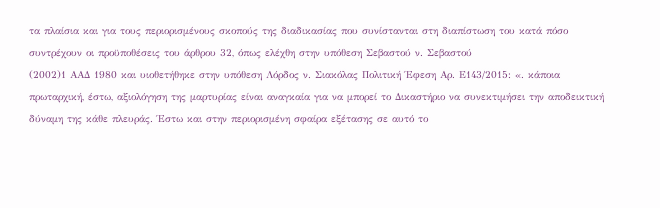τα πλαίσια και για τους περιορισμένους σκοπούς της διαδικασίας που συνίστανται στη διαπίστωση του κατά πόσο συντρέχουν οι προϋποθέσεις του άρθρου 32, όπως ελέχθη στην υπόθεση Σεβαστού ν. Σεβαστού
(2002)1 ΑΑΔ 1980 και υιοθετήθηκε στην υπόθεση Λόρδος ν. Σιακόλας Πολιτική Έφεση Αρ. Ε143/2015: «. κάποια πρωταρχική, έστω, αξιολόγηση της μαρτυρίας είναι αναγκαία για να μπορεί το Δικαστήριο να συνεκτιμήσει την αποδεικτική δύναμη της κάθε πλευράς. Έστω και στην περιορισμένη σφαίρα εξέτασης σε αυτό το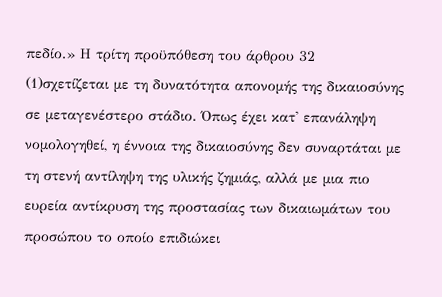πεδίο.» Η τρίτη προϋπόθεση του άρθρου 32
(1)σχετίζεται με τη δυνατότητα απονομής της δικαιοσύνης σε μεταγενέστερο στάδιο. Όπως έχει κατ' επανάληψη νομολογηθεί, η έννοια της δικαιοσύνης δεν συναρτάται με τη στενή αντίληψη της υλικής ζημιάς, αλλά με μια πιο ευρεία αντίκρυση της προστασίας των δικαιωμάτων του προσώπου το οποίο επιδιώκει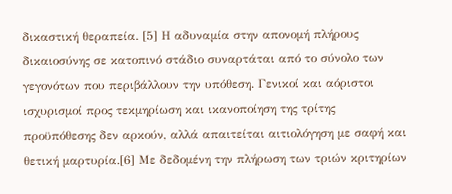δικαστική θεραπεία. [5] Η αδυναμία στην απονομή πλήρους δικαιοσύνης σε κατοπινό στάδιο συναρτάται από το σύνολο των γεγονότων που περιβάλλουν την υπόθεση. Γενικοί και αόριστοι ισχυρισμοί προς τεκμηρίωση και ικανοποίηση της τρίτης προϋπόθεσης δεν αρκούν, αλλά απαιτείται αιτιολόγηση με σαφή και θετική μαρτυρία.[6] Με δεδομένη την πλήρωση των τριών κριτηρίων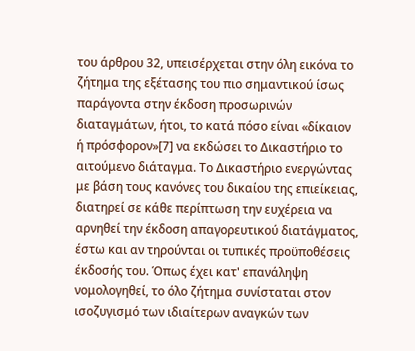του άρθρου 32, υπεισέρχεται στην όλη εικόνα το ζήτημα της εξέτασης του πιο σημαντικού ίσως παράγοντα στην έκδοση προσωρινών διαταγμάτων, ήτοι, το κατά πόσο είναι «δίκαιον ή πρόσφορον»[7] να εκδώσει το Δικαστήριο το αιτούμενο διάταγμα. Το Δικαστήριο ενεργώντας με βάση τους κανόνες του δικαίου της επιείκειας, διατηρεί σε κάθε περίπτωση την ευχέρεια να αρνηθεί την έκδοση απαγορευτικού διατάγματος, έστω και αν τηρούνται οι τυπικές προϋποθέσεις έκδοσής του. Όπως έχει κατ' επανάληψη νομολογηθεί, το όλο ζήτημα συνίσταται στον ισοζυγισμό των ιδιαίτερων αναγκών των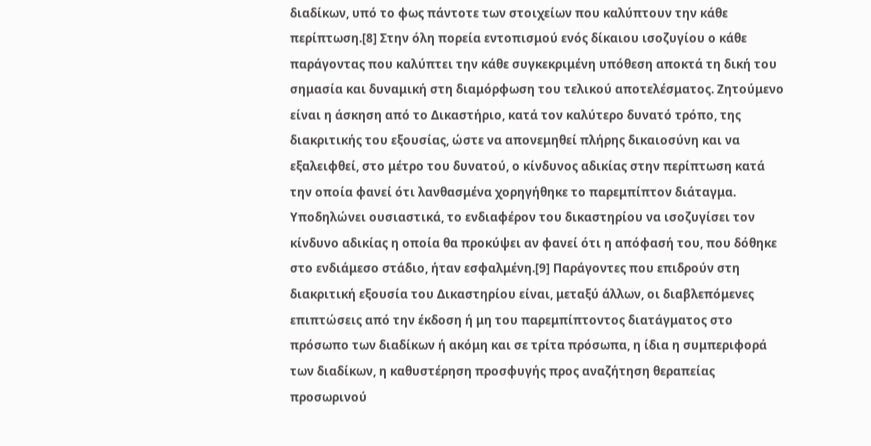διαδίκων, υπό το φως πάντοτε των στοιχείων που καλύπτουν την κάθε περίπτωση.[8] Στην όλη πορεία εντοπισμού ενός δίκαιου ισοζυγίου ο κάθε παράγοντας που καλύπτει την κάθε συγκεκριμένη υπόθεση αποκτά τη δική του σημασία και δυναμική στη διαμόρφωση του τελικού αποτελέσματος. Ζητούμενο είναι η άσκηση από το Δικαστήριο, κατά τον καλύτερο δυνατό τρόπο, της διακριτικής του εξουσίας, ώστε να απονεμηθεί πλήρης δικαιοσύνη και να εξαλειφθεί, στο μέτρο του δυνατού, ο κίνδυνος αδικίας στην περίπτωση κατά την οποία φανεί ότι λανθασμένα χορηγήθηκε το παρεμπίπτον διάταγμα. Υποδηλώνει ουσιαστικά, το ενδιαφέρον του δικαστηρίου να ισοζυγίσει τον κίνδυνο αδικίας η οποία θα προκύψει αν φανεί ότι η απόφασή του, που δόθηκε στο ενδιάμεσο στάδιο, ήταν εσφαλμένη.[9] Παράγοντες που επιδρούν στη διακριτική εξουσία του Δικαστηρίου είναι, μεταξύ άλλων, οι διαβλεπόμενες επιπτώσεις από την έκδοση ή μη του παρεμπίπτοντος διατάγματος στο πρόσωπο των διαδίκων ή ακόμη και σε τρίτα πρόσωπα, η ίδια η συμπεριφορά των διαδίκων, η καθυστέρηση προσφυγής προς αναζήτηση θεραπείας προσωρινού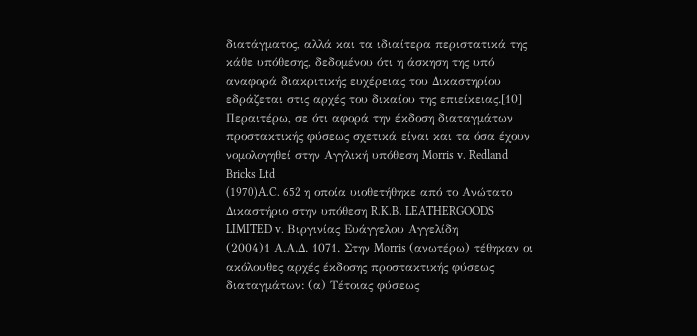διατάγματος, αλλά και τα ιδιαίτερα περιστατικά της κάθε υπόθεσης, δεδομένου ότι η άσκηση της υπό αναφορά διακριτικής ευχέρειας του Δικαστηρίου εδράζεται στις αρχές του δικαίου της επιείκειας.[10] Περαιτέρω, σε ότι αφορά την έκδοση διαταγμάτων προστακτικής φύσεως σχετικά είναι και τα όσα έχουν νομολογηθεί στην Αγγλική υπόθεση Morris v. Redland Bricks Ltd
(1970)A.C. 652 η οποία υιοθετήθηκε από το Ανώτατο Δικαστήριο στην υπόθεση R.K.B. LEATHERGOODS LIMITED v. Βιργινίας Ευάγγελου Αγγελίδη
(2004)1 Α.Α.Δ. 1071. Στην Morris (ανωτέρω) τέθηκαν οι ακόλουθες αρχές έκδοσης προστακτικής φύσεως διαταγμάτων: (α) Τέτοιας φύσεως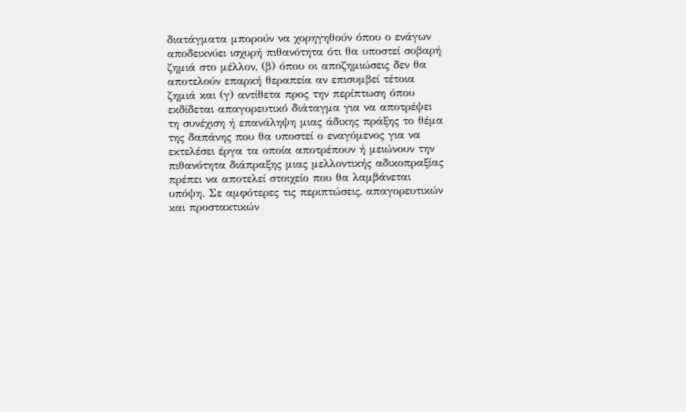διατάγματα μπορούν να χορηγηθούν όπου ο ενάγων αποδεικνύει ισχυρή πιθανότητα ότι θα υποστεί σοβαρή ζημιά στο μέλλον, (β) όπου οι αποζημιώσεις δεν θα αποτελούν επαρκή θεραπεία αν επισυμβεί τέτοια ζημιά και (γ) αντίθετα προς την περίπτωση όπου εκδίδεται απαγορευτικό διάταγμα για να αποτρέψει τη συνέχιση ή επανάληψη μιας άδικης πράξης το θέμα της δαπάνης που θα υποστεί ο εναγόμενος για να εκτελέσει έργα τα οποία αποτρέπουν ή μειώνουν την πιθανότητα διάπραξης μιας μελλοντικής αδικοπραξίας πρέπει να αποτελεί στοιχείο που θα λαμβάνεται υπόψη. Σε αμφότερες τις περιπτώσεις, απαγορευτικών και προστακτικών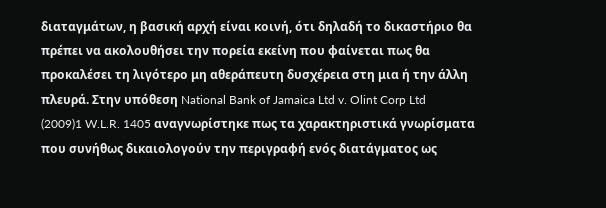διαταγμάτων, η βασική αρχή είναι κοινή, ότι δηλαδή το δικαστήριο θα πρέπει να ακολουθήσει την πορεία εκείνη που φαίνεται πως θα προκαλέσει τη λιγότερο μη αθεράπευτη δυσχέρεια στη μια ή την άλλη πλευρά. Στην υπόθεση National Bank of Jamaica Ltd v. Olint Corp Ltd
(2009)1 W.L.R. 1405 αναγνωρίστηκε πως τα χαρακτηριστικά γνωρίσματα που συνήθως δικαιολογούν την περιγραφή ενός διατάγματος ως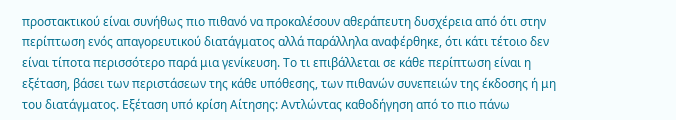προστακτικού είναι συνήθως πιο πιθανό να προκαλέσουν αθεράπευτη δυσχέρεια από ότι στην περίπτωση ενός απαγορευτικού διατάγματος αλλά παράλληλα αναφέρθηκε, ότι κάτι τέτοιο δεν είναι τίποτα περισσότερο παρά μια γενίκευση. Το τι επιβάλλεται σε κάθε περίπτωση είναι η εξέταση, βάσει των περιστάσεων της κάθε υπόθεσης, των πιθανών συνεπειών της έκδοσης ή μη του διατάγματος. Εξέταση υπό κρίση Αίτησης: Αντλώντας καθοδήγηση από το πιο πάνω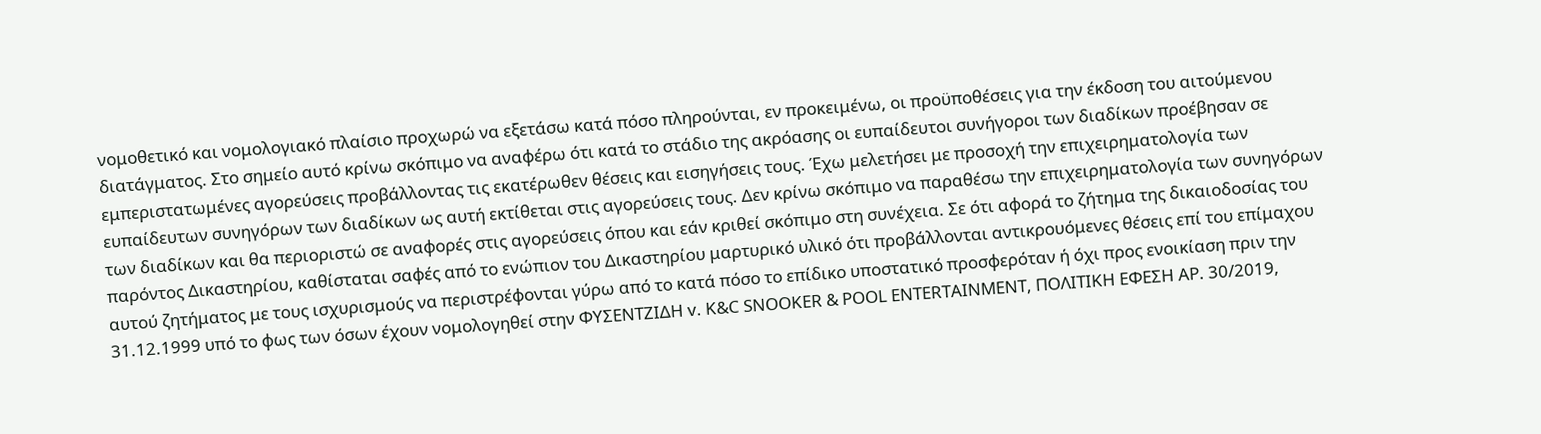νομοθετικό και νομολογιακό πλαίσιο προχωρώ να εξετάσω κατά πόσο πληρούνται, εν προκειμένω, οι προϋποθέσεις για την έκδοση του αιτούμενου διατάγματος. Στο σημείο αυτό κρίνω σκόπιμο να αναφέρω ότι κατά το στάδιο της ακρόασης οι ευπαίδευτοι συνήγοροι των διαδίκων προέβησαν σε εμπεριστατωμένες αγορεύσεις προβάλλοντας τις εκατέρωθεν θέσεις και εισηγήσεις τους. Έχω μελετήσει με προσοχή την επιχειρηματολογία των ευπαίδευτων συνηγόρων των διαδίκων ως αυτή εκτίθεται στις αγορεύσεις τους. Δεν κρίνω σκόπιμο να παραθέσω την επιχειρηματολογία των συνηγόρων των διαδίκων και θα περιοριστώ σε αναφορές στις αγορεύσεις όπου και εάν κριθεί σκόπιμο στη συνέχεια. Σε ότι αφορά το ζήτημα της δικαιοδοσίας του παρόντος Δικαστηρίου, καθίσταται σαφές από το ενώπιον του Δικαστηρίου μαρτυρικό υλικό ότι προβάλλονται αντικρουόμενες θέσεις επί του επίμαχου αυτού ζητήματος με τους ισχυρισμούς να περιστρέφονται γύρω από το κατά πόσο το επίδικο υποστατικό προσφερόταν ή όχι προς ενοικίαση πριν την 31.12.1999 υπό το φως των όσων έχουν νομολογηθεί στην ΦΥΣΕΝΤΖΙΔΗ v. K&C SNOOKER & POOL ENTERTAINMENT, ΠΟΛΙΤΙΚΗ ΕΦΕΣΗ ΑΡ. 30/2019,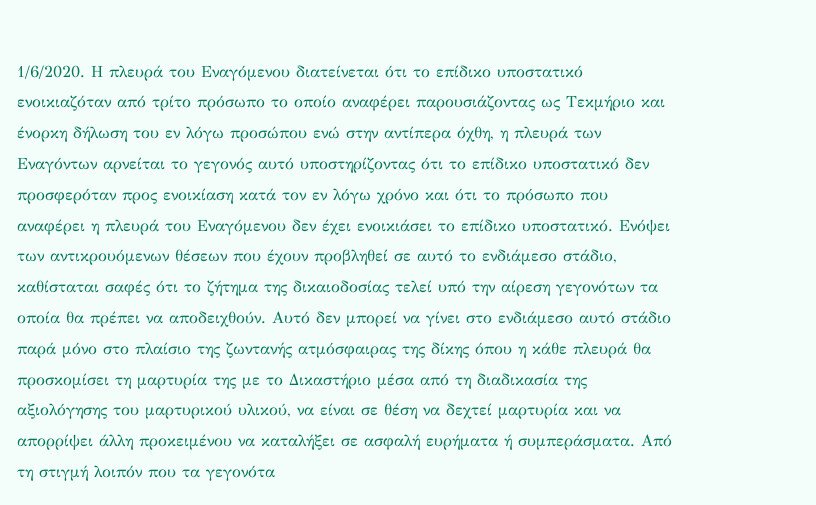1/6/2020. Η πλευρά του Εναγόμενου διατείνεται ότι το επίδικο υποστατικό ενοικιαζόταν από τρίτο πρόσωπο το οποίο αναφέρει παρουσιάζοντας ως Τεκμήριο και ένορκη δήλωση του εν λόγω προσώπου ενώ στην αντίπερα όχθη, η πλευρά των Εναγόντων αρνείται το γεγονός αυτό υποστηρίζοντας ότι το επίδικο υποστατικό δεν προσφερόταν προς ενοικίαση κατά τον εν λόγω χρόνο και ότι το πρόσωπο που αναφέρει η πλευρά του Εναγόμενου δεν έχει ενοικιάσει το επίδικο υποστατικό. Ενόψει των αντικρουόμενων θέσεων που έχουν προβληθεί σε αυτό το ενδιάμεσο στάδιο, καθίσταται σαφές ότι το ζήτημα της δικαιοδοσίας τελεί υπό την αίρεση γεγονότων τα οποία θα πρέπει να αποδειχθούν. Αυτό δεν μπορεί να γίνει στο ενδιάμεσο αυτό στάδιο παρά μόνο στο πλαίσιο της ζωντανής ατμόσφαιρας της δίκης όπου η κάθε πλευρά θα προσκομίσει τη μαρτυρία της με το Δικαστήριο μέσα από τη διαδικασία της αξιολόγησης του μαρτυρικού υλικού, να είναι σε θέση να δεχτεί μαρτυρία και να απορρίψει άλλη προκειμένου να καταλήξει σε ασφαλή ευρήματα ή συμπεράσματα. Από τη στιγμή λοιπόν που τα γεγονότα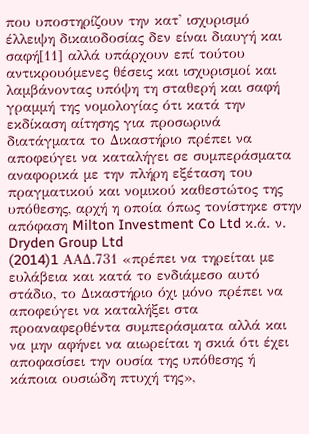που υποστηρίζουν την κατ' ισχυρισμό έλλειψη δικαιοδοσίας δεν είναι διαυγή και σαφή[11] αλλά υπάρχουν επί τούτου αντικρουόμενες θέσεις και ισχυρισμοί και λαμβάνοντας υπόψη τη σταθερή και σαφή γραμμή της νομολογίας ότι κατά την εκδίκαση αίτησης για προσωρινά διατάγματα το Δικαστήριο πρέπει να αποφεύγει να καταλήγει σε συμπεράσματα αναφορικά με την πλήρη εξέταση του πραγματικού και νομικού καθεστώτος της υπόθεσης, αρχή η οποία όπως τονίστηκε στην απόφαση Milton Investment Co Ltd κ.ά. ν. Dryden Group Ltd
(2014)1 AAΔ.731 «πρέπει να τηρείται με ευλάβεια και κατά το ενδιάμεσο αυτό στάδιο, το Δικαστήριο όχι μόνο πρέπει να αποφεύγει να καταλήξει στα προαναφερθέντα συμπεράσματα αλλά και να μην αφήνει να αιωρείται η σκιά ότι έχει αποφασίσει την ουσία της υπόθεσης ή κάποια ουσιώδη πτυχή της»,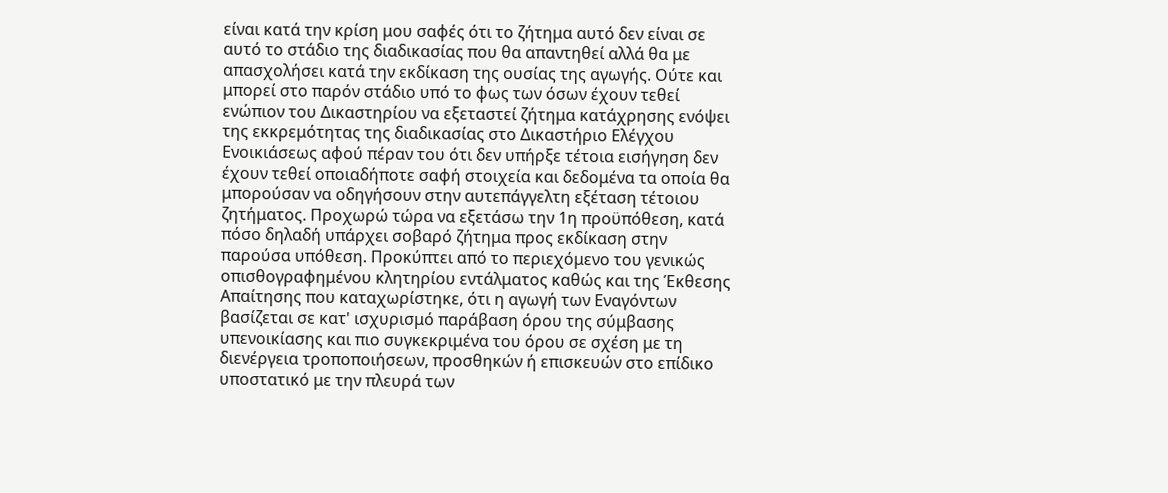είναι κατά την κρίση μου σαφές ότι το ζήτημα αυτό δεν είναι σε αυτό το στάδιο της διαδικασίας που θα απαντηθεί αλλά θα με απασχολήσει κατά την εκδίκαση της ουσίας της αγωγής. Ούτε και μπορεί στο παρόν στάδιο υπό το φως των όσων έχουν τεθεί ενώπιον του Δικαστηρίου να εξεταστεί ζήτημα κατάχρησης ενόψει της εκκρεμότητας της διαδικασίας στο Δικαστήριο Ελέγχου Ενοικιάσεως αφού πέραν του ότι δεν υπήρξε τέτοια εισήγηση δεν έχουν τεθεί οποιαδήποτε σαφή στοιχεία και δεδομένα τα οποία θα μπορούσαν να οδηγήσουν στην αυτεπάγγελτη εξέταση τέτοιου ζητήματος. Προχωρώ τώρα να εξετάσω την 1η προϋπόθεση, κατά πόσο δηλαδή υπάρχει σοβαρό ζήτημα προς εκδίκαση στην παρούσα υπόθεση. Προκύπτει από το περιεχόμενο του γενικώς οπισθογραφημένου κλητηρίου εντάλματος καθώς και της Έκθεσης Απαίτησης που καταχωρίστηκε, ότι η αγωγή των Εναγόντων βασίζεται σε κατ' ισχυρισμό παράβαση όρου της σύμβασης υπενοικίασης και πιο συγκεκριμένα του όρου σε σχέση με τη διενέργεια τροποποιήσεων, προσθηκών ή επισκευών στο επίδικο υποστατικό με την πλευρά των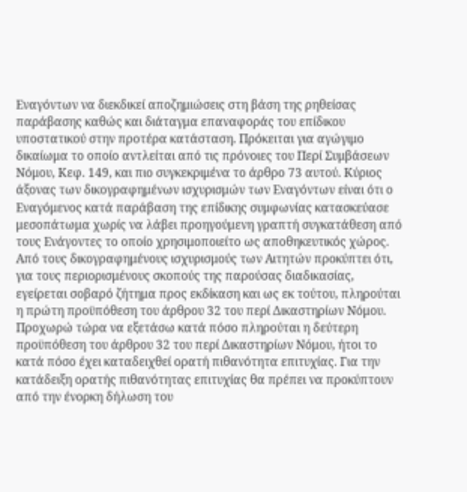Εναγόντων να διεκδικεί αποζημιώσεις στη βάση της ρηθείσας παράβασης καθώς και διάταγμα επαναφοράς του επίδικου υποστατικού στην προτέρα κατάσταση. Πρόκειται για αγώγιμο δικαίωμα το οποίο αντλείται από τις πρόνοιες του Περί Συμβάσεων Νόμου, Κεφ. 149, και πιο συγκεκριμένα το άρθρο 73 αυτού. Κύριος άξονας των δικογραφημένων ισχυρισμών των Εναγόντων είναι ότι ο Εναγόμενος κατά παράβαση της επίδικης συμφωνίας κατασκεύασε μεσοπάτωμα χωρίς να λάβει προηγούμενη γραπτή συγκατάθεση από τους Ενάγοντες το οποίο χρησιμοποιείτο ως αποθηκευτικός χώρος. Από τους δικογραφημένους ισχυρισμούς των Αιτητών προκύπτει ότι, για τους περιορισμένους σκοπούς της παρούσας διαδικασίας, εγείρεται σοβαρό ζήτημα προς εκδίκαση και ως εκ τούτου, πληρούται η πρώτη προϋπόθεση του άρθρου 32 του περί Δικαστηρίων Νόμου. Προχωρώ τώρα να εξετάσω κατά πόσο πληρούται η δεύτερη προϋπόθεση του άρθρου 32 του περί Δικαστηρίων Νόμου, ήτοι το κατά πόσο έχει καταδειχθεί ορατή πιθανότητα επιτυχίας. Για την κατάδειξη ορατής πιθανότητας επιτυχίας θα πρέπει να προκύπτουν από την ένορκη δήλωση του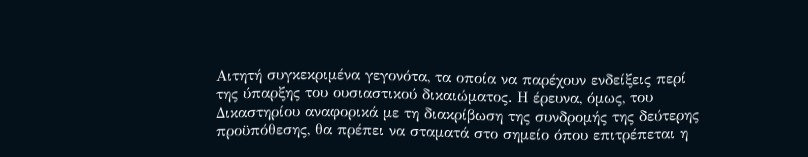Αιτητή συγκεκριμένα γεγονότα, τα οποία να παρέχουν ενδείξεις περί της ύπαρξης του ουσιαστικού δικαιώματος. Η έρευνα, όμως, του Δικαστηρίου αναφορικά με τη διακρίβωση της συνδρομής της δεύτερης προϋπόθεσης, θα πρέπει να σταματά στο σημείο όπου επιτρέπεται η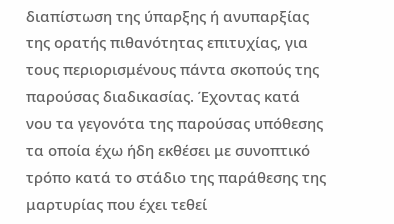διαπίστωση της ύπαρξης ή ανυπαρξίας της ορατής πιθανότητας επιτυχίας, για τους περιορισμένους πάντα σκοπούς της παρούσας διαδικασίας. Έχοντας κατά νου τα γεγονότα της παρούσας υπόθεσης τα οποία έχω ήδη εκθέσει με συνοπτικό τρόπο κατά το στάδιο της παράθεσης της μαρτυρίας που έχει τεθεί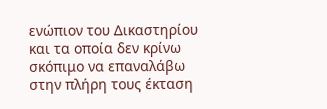ενώπιον του Δικαστηρίου και τα οποία δεν κρίνω σκόπιμο να επαναλάβω στην πλήρη τους έκταση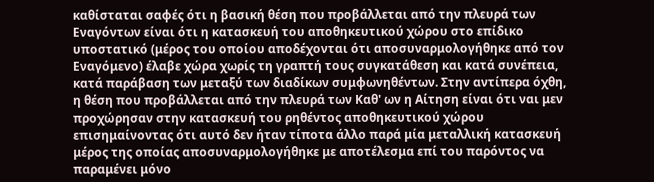καθίσταται σαφές ότι η βασική θέση που προβάλλεται από την πλευρά των Εναγόντων είναι ότι η κατασκευή του αποθηκευτικού χώρου στο επίδικο υποστατικό (μέρος του οποίου αποδέχονται ότι αποσυναρμολογήθηκε από τον Εναγόμενο) έλαβε χώρα χωρίς τη γραπτή τους συγκατάθεση και κατά συνέπεια, κατά παράβαση των μεταξύ των διαδίκων συμφωνηθέντων. Στην αντίπερα όχθη, η θέση που προβάλλεται από την πλευρά των Καθ' ων η Αίτηση είναι ότι ναι μεν προχώρησαν στην κατασκευή του ρηθέντος αποθηκευτικού χώρου επισημαίνοντας ότι αυτό δεν ήταν τίποτα άλλο παρά μία μεταλλική κατασκευή μέρος της οποίας αποσυναρμολογήθηκε με αποτέλεσμα επί του παρόντος να παραμένει μόνο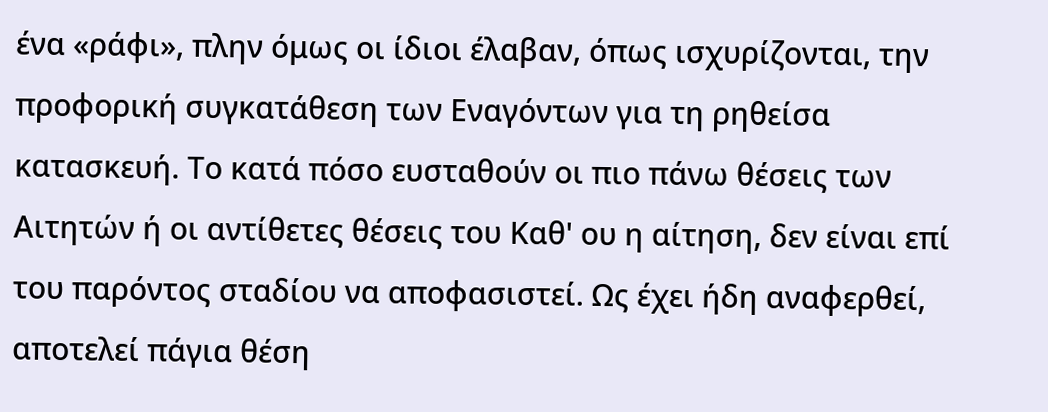ένα «ράφι», πλην όμως οι ίδιοι έλαβαν, όπως ισχυρίζονται, την προφορική συγκατάθεση των Εναγόντων για τη ρηθείσα κατασκευή. Το κατά πόσο ευσταθούν οι πιο πάνω θέσεις των Αιτητών ή οι αντίθετες θέσεις του Καθ' ου η αίτηση, δεν είναι επί του παρόντος σταδίου να αποφασιστεί. Ως έχει ήδη αναφερθεί, αποτελεί πάγια θέση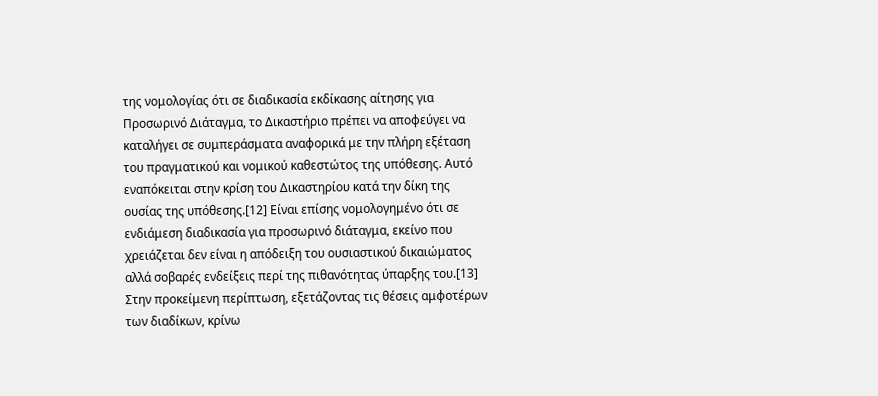της νομολογίας ότι σε διαδικασία εκδίκασης αίτησης για Προσωρινό Διάταγμα, το Δικαστήριο πρέπει να αποφεύγει να καταλήγει σε συμπεράσματα αναφορικά με την πλήρη εξέταση του πραγματικού και νομικού καθεστώτος της υπόθεσης. Αυτό εναπόκειται στην κρίση του Δικαστηρίου κατά την δίκη της ουσίας της υπόθεσης.[12] Είναι επίσης νομολογημένο ότι σε ενδιάμεση διαδικασία για προσωρινό διάταγμα, εκείνο που χρειάζεται δεν είναι η απόδειξη του ουσιαστικού δικαιώματος αλλά σοβαρές ενδείξεις περί της πιθανότητας ύπαρξης του.[13] Στην προκείμενη περίπτωση, εξετάζοντας τις θέσεις αμφοτέρων των διαδίκων, κρίνω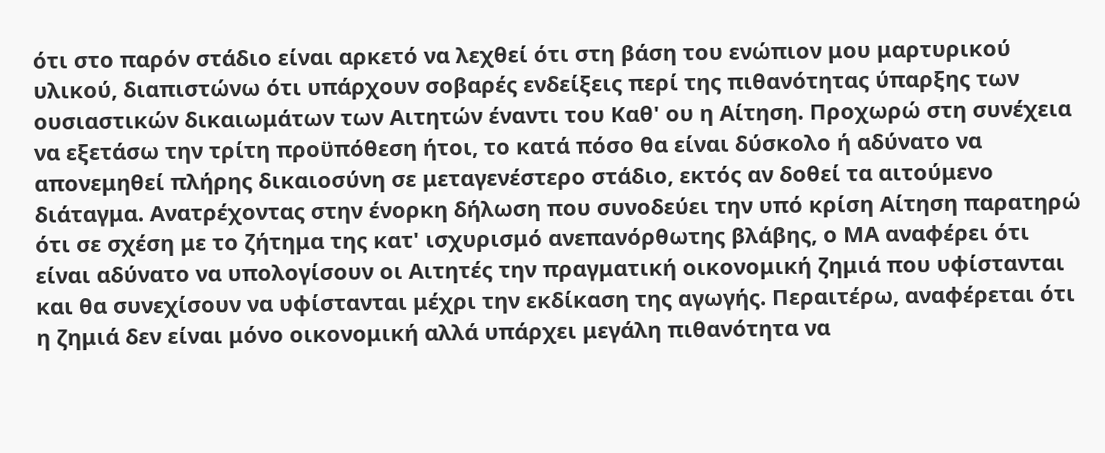ότι στο παρόν στάδιο είναι αρκετό να λεχθεί ότι στη βάση του ενώπιον μου μαρτυρικού υλικού, διαπιστώνω ότι υπάρχουν σοβαρές ενδείξεις περί της πιθανότητας ύπαρξης των ουσιαστικών δικαιωμάτων των Αιτητών έναντι του Καθ' ου η Αίτηση. Προχωρώ στη συνέχεια να εξετάσω την τρίτη προϋπόθεση ήτοι, το κατά πόσο θα είναι δύσκολο ή αδύνατο να απονεμηθεί πλήρης δικαιοσύνη σε μεταγενέστερο στάδιο, εκτός αν δοθεί τα αιτούμενο διάταγμα. Ανατρέχοντας στην ένορκη δήλωση που συνοδεύει την υπό κρίση Αίτηση παρατηρώ ότι σε σχέση με το ζήτημα της κατ' ισχυρισμό ανεπανόρθωτης βλάβης, ο ΜΑ αναφέρει ότι είναι αδύνατο να υπολογίσουν οι Αιτητές την πραγματική οικονομική ζημιά που υφίστανται και θα συνεχίσουν να υφίστανται μέχρι την εκδίκαση της αγωγής. Περαιτέρω, αναφέρεται ότι η ζημιά δεν είναι μόνο οικονομική αλλά υπάρχει μεγάλη πιθανότητα να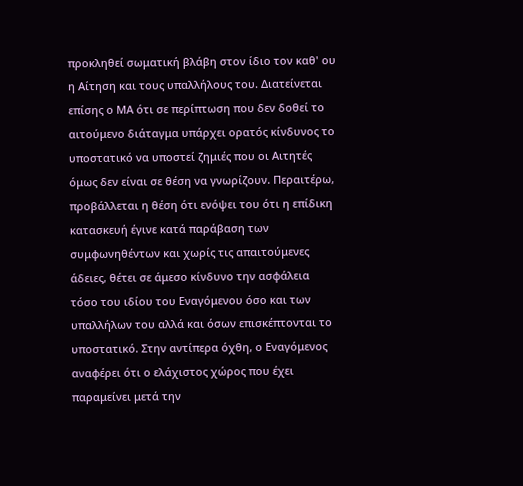προκληθεί σωματική βλάβη στον ίδιο τον καθ' ου η Αίτηση και τους υπαλλήλους του. Διατείνεται επίσης ο ΜΑ ότι σε περίπτωση που δεν δοθεί το αιτούμενο διάταγμα υπάρχει ορατός κίνδυνος το υποστατικό να υποστεί ζημιές που οι Αιτητές όμως δεν είναι σε θέση να γνωρίζουν. Περαιτέρω, προβάλλεται η θέση ότι ενόψει του ότι η επίδικη κατασκευή έγινε κατά παράβαση των συμφωνηθέντων και χωρίς τις απαιτούμενες άδειες, θέτει σε άμεσο κίνδυνο την ασφάλεια τόσο του ιδίου του Εναγόμενου όσο και των υπαλλήλων του αλλά και όσων επισκέπτονται το υποστατικό. Στην αντίπερα όχθη, ο Εναγόμενος αναφέρει ότι ο ελάχιστος χώρος που έχει παραμείνει μετά την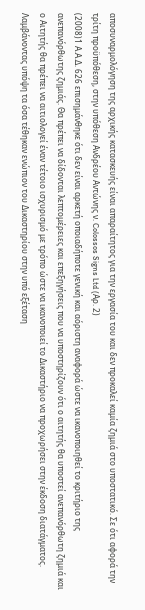αποσυναρμολόγηση της αρχικής κατασκευής είναι απαραίτητος για την εργασία του και δεν προκαλεί καμία ζημιά στο υποστατικό. Σε ότι αφορά την τρίτη προϋπόθεση, στην υπόθεση Aνδρέου Aντώνης ν. Colossos Signs Ltd (Aρ. 2)
(2008)1 Α.Α.Δ. 626 επισημάνθηκε ότι δεν είναι αρκετή οποιαδήποτε γενική και αόριστη αναφορά ώστε να ικανοποιηθεί το κριτήριο της ανεπανόρθωτης ζημιάς. Θα πρέπει να δίδονται λεπτομέρειες και επεξηγήσεις που να υποστηρίζουν ότι ο αιτητής θα υποστεί ανεπανόρθωτη ζημιά και ο Αιτητής θα πρέπει να αιτιολογεί έναν τέτοιο ισχυρισμό με τρόπο ώστε να ικανοποιεί το Δικαστήριο να προχωρήσει στην έκδοση διατάγματος. Λαμβάνοντας υπόψη τα όσα τέθηκαν ενώπιον του Δικαστηρίου στην υπό εξέταση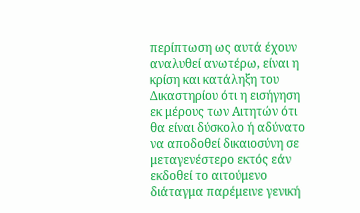περίπτωση ως αυτά έχουν αναλυθεί ανωτέρω, είναι η κρίση και κατάληξη του Δικαστηρίου ότι η εισήγηση εκ μέρους των Αιτητών ότι θα είναι δύσκολο ή αδύνατο να αποδοθεί δικαιοσύνη σε μεταγενέστερο εκτός εάν εκδοθεί το αιτούμενο διάταγμα παρέμεινε γενική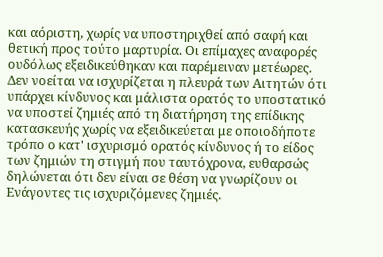και αόριστη, χωρίς να υποστηριχθεί από σαφή και θετική προς τούτο μαρτυρία. Οι επίμαχες αναφορές ουδόλως εξειδικεύθηκαν και παρέμειναν μετέωρες. Δεν νοείται να ισχυρίζεται η πλευρά των Αιτητών ότι υπάρχει κίνδυνος και μάλιστα ορατός το υποστατικό να υποστεί ζημιές από τη διατήρηση της επίδικης κατασκευής χωρίς να εξειδικεύεται με οποιοδήποτε τρόπο ο κατ' ισχυρισμό ορατός κίνδυνος ή το είδος των ζημιών τη στιγμή που ταυτόχρονα, ευθαρσώς δηλώνεται ότι δεν είναι σε θέση να γνωρίζουν οι Ενάγοντες τις ισχυριζόμενες ζημιές.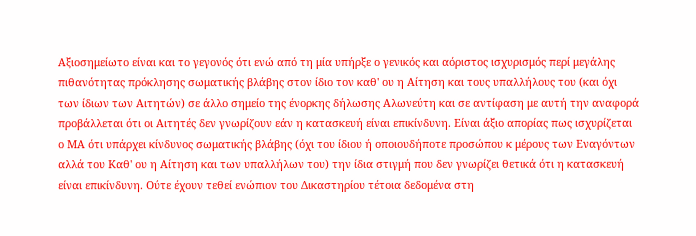Αξιοσημείωτο είναι και το γεγονός ότι ενώ από τη μία υπήρξε ο γενικός και αόριστος ισχυρισμός περί μεγάλης πιθανότητας πρόκλησης σωματικής βλάβης στον ίδιο τον καθ' ου η Αίτηση και τους υπαλλήλους του (και όχι των ίδιων των Αιτητών) σε άλλο σημείο της ένορκης δήλωσης Αλωνεύτη και σε αντίφαση με αυτή την αναφορά προβάλλεται ότι οι Αιτητές δεν γνωρίζουν εάν η κατασκευή είναι επικίνδυνη. Είναι άξιο απορίας πως ισχυρίζεται ο ΜΑ ότι υπάρχει κίνδυνος σωματικής βλάβης (όχι του ίδιου ή οποιουδήποτε προσώπου κ μέρους των Εναγόντων αλλά του Καθ' ου η Αίτηση και των υπαλλήλων του) την ίδια στιγμή που δεν γνωρίζει θετικά ότι η κατασκευή είναι επικίνδυνη. Ούτε έχουν τεθεί ενώπιον του Δικαστηρίου τέτοια δεδομένα στη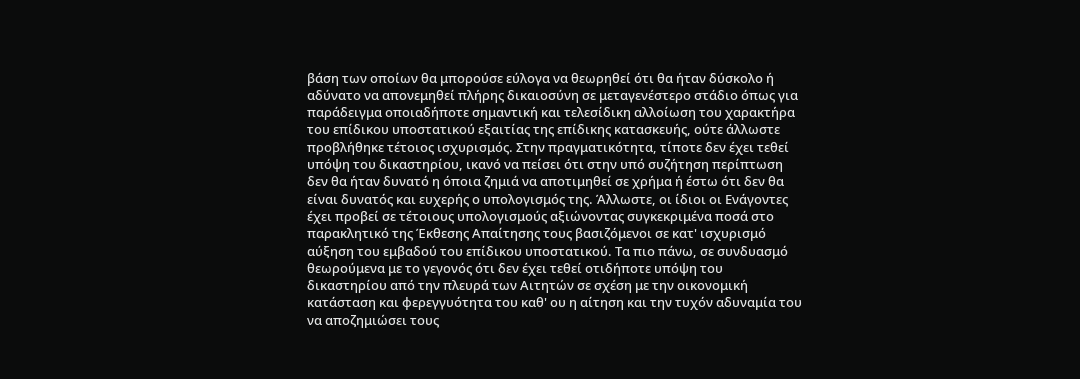βάση των οποίων θα μπορούσε εύλογα να θεωρηθεί ότι θα ήταν δύσκολο ή αδύνατο να απονεμηθεί πλήρης δικαιοσύνη σε μεταγενέστερο στάδιο όπως για παράδειγμα οποιαδήποτε σημαντική και τελεσίδικη αλλοίωση του χαρακτήρα του επίδικου υποστατικού εξαιτίας της επίδικης κατασκευής, ούτε άλλωστε προβλήθηκε τέτοιος ισχυρισμός. Στην πραγματικότητα, τίποτε δεν έχει τεθεί υπόψη του δικαστηρίου, ικανό να πείσει ότι στην υπό συζήτηση περίπτωση δεν θα ήταν δυνατό η όποια ζημιά να αποτιμηθεί σε χρήμα ή έστω ότι δεν θα είναι δυνατός και ευχερής ο υπολογισμός της. Άλλωστε, οι ίδιοι οι Ενάγοντες έχει προβεί σε τέτοιους υπολογισμούς αξιώνοντας συγκεκριμένα ποσά στο παρακλητικό της Έκθεσης Απαίτησης τους βασιζόμενοι σε κατ' ισχυρισμό αύξηση του εμβαδού του επίδικου υποστατικού. Τα πιο πάνω, σε συνδυασμό θεωρούμενα με το γεγονός ότι δεν έχει τεθεί οτιδήποτε υπόψη του δικαστηρίου από την πλευρά των Αιτητών σε σχέση με την οικονομική κατάσταση και φερεγγυότητα του καθ' ου η αίτηση και την τυχόν αδυναμία του να αποζημιώσει τους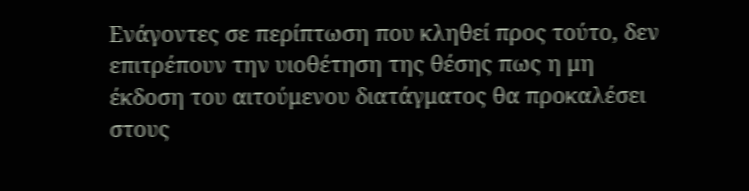Ενάγοντες σε περίπτωση που κληθεί προς τούτο, δεν επιτρέπουν την υιοθέτηση της θέσης πως η μη έκδοση του αιτούμενου διατάγματος θα προκαλέσει στους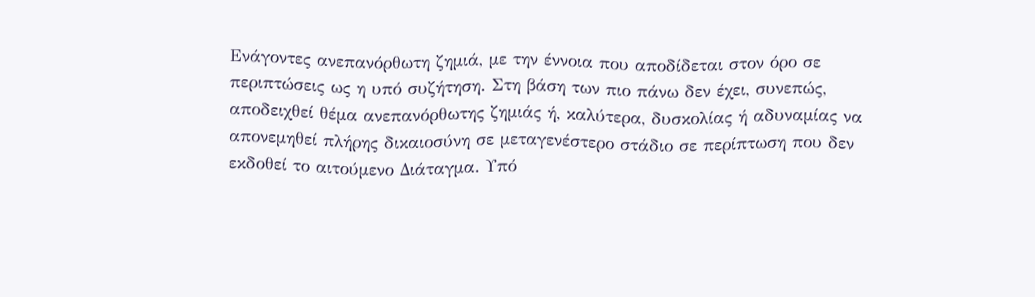Ενάγοντες ανεπανόρθωτη ζημιά, με την έννοια που αποδίδεται στον όρο σε περιπτώσεις ως η υπό συζήτηση. Στη βάση των πιο πάνω δεν έχει, συνεπώς, αποδειχθεί θέμα ανεπανόρθωτης ζημιάς ή, καλύτερα, δυσκολίας ή αδυναμίας να απονεμηθεί πλήρης δικαιοσύνη σε μεταγενέστερο στάδιο σε περίπτωση που δεν εκδοθεί το αιτούμενο Διάταγμα. Υπό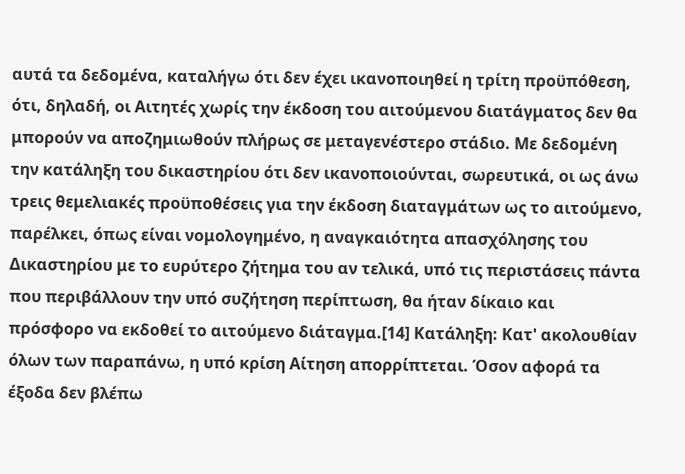αυτά τα δεδομένα, καταλήγω ότι δεν έχει ικανοποιηθεί η τρίτη προϋπόθεση, ότι, δηλαδή, οι Αιτητές χωρίς την έκδοση του αιτούμενου διατάγματος δεν θα μπορούν να αποζημιωθούν πλήρως σε μεταγενέστερο στάδιο. Με δεδομένη την κατάληξη του δικαστηρίου ότι δεν ικανοποιούνται, σωρευτικά, οι ως άνω τρεις θεμελιακές προϋποθέσεις για την έκδοση διαταγμάτων ως το αιτούμενο, παρέλκει, όπως είναι νομολογημένο, η αναγκαιότητα απασχόλησης του Δικαστηρίου με το ευρύτερο ζήτημα του αν τελικά, υπό τις περιστάσεις πάντα που περιβάλλουν την υπό συζήτηση περίπτωση, θα ήταν δίκαιο και πρόσφορο να εκδοθεί το αιτούμενο διάταγμα.[14] Κατάληξη: Κατ' ακολουθίαν όλων των παραπάνω, η υπό κρίση Αίτηση απορρίπτεται. Όσον αφορά τα έξοδα δεν βλέπω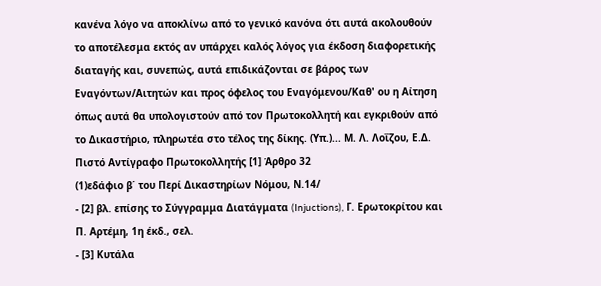κανένα λόγο να αποκλίνω από το γενικό κανόνα ότι αυτά ακολουθούν το αποτέλεσμα εκτός αν υπάρχει καλός λόγος για έκδοση διαφορετικής διαταγής και, συνεπώς, αυτά επιδικάζονται σε βάρος των Εναγόντων/Αιτητών και προς όφελος του Εναγόμενου/Καθ' ου η Αίτηση όπως αυτά θα υπολογιστούν από τον Πρωτοκολλητή και εγκριθούν από το Δικαστήριο, πληρωτέα στο τέλος της δίκης. (Υπ.)... Μ. Λ. Λοΐζου, Ε.Δ. Πιστό Αντίγραφο Πρωτοκολλητής [1] Άρθρο 32
(1)εδάφιο β΄ του Περί Δικαστηρίων Νόμου, Ν.14/
- [2] βλ. επίσης το Σύγγραμμα Διατάγματα (Injuctions), Γ. Ερωτοκρίτου και Π. Αρτέμη, 1η έκδ., σελ.
- [3] Κυτάλα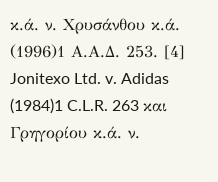κ.ά. ν. Χρυσάνθου κ.ά.
(1996)1 Α.Α.Δ. 253. [4] Jonitexo Ltd. v. Adidas
(1984)1 C.L.R. 263 και Γρηγορίου κ.ά. ν.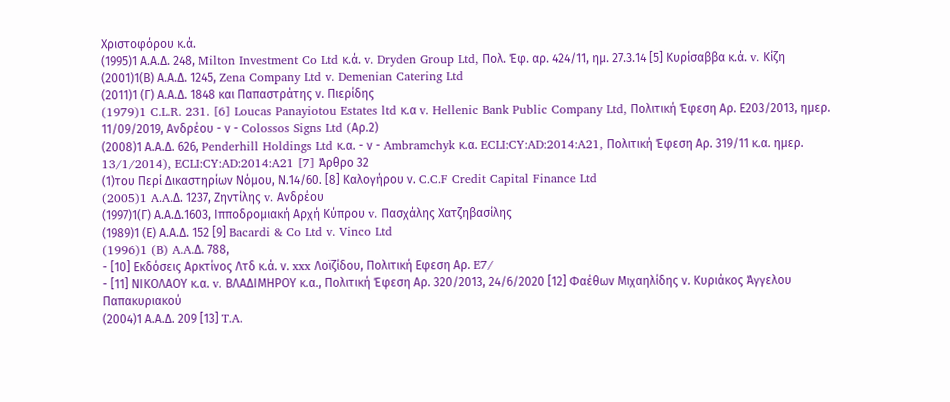Χριστοφόρου κ.ά.
(1995)1 Α.Α.Δ. 248, Milton Investment Co Ltd κ.ά. v. Dryden Group Ltd, Πολ. Έφ. αρ. 424/11, ημ. 27.3.14 [5] Κυρίσαββα κ.ά. v. Κίζη
(2001)1(Β) Α.Α.Δ. 1245, Zena Company Ltd v. Demenian Catering Ltd
(2011)1 (Γ) Α.Α.Δ. 1848 και Παπαστράτης ν. Πιερίδης
(1979)1 C.L.R. 231. [6] Loucas Panayiotou Estates ltd κ.α v. Hellenic Bank Public Company Ltd, Πολιτική Έφεση Αρ. Ε203/2013, ημερ. 11/09/2019, Ανδρέου - ν - Colossos Signs Ltd (Aρ.2)
(2008)1 Α.Α.Δ. 626, Penderhill Holdings Ltd κ.α. - ν - Ambramchyk κ.α. ECLI:CY:AD:2014:A21, Πολιτική Έφεση Αρ. 319/11 κ.α. ημερ. 13/1/2014), ECLI:CY:AD:2014:A21 [7] Άρθρο 32
(1)του Περί Δικαστηρίων Νόμου, Ν.14/60. [8] Καλογήρου ν. C.C.F Credit Capital Finance Ltd
(2005)1 A.A.Δ. 1237, Ζηντίλης v. Ανδρέου
(1997)1(Γ) Α.Α.Δ.1603, Ιπποδρομιακή Αρχή Κύπρου v. Πασχάλης Χατζηβασίλης
(1989)1 (Ε) Α.Α.Δ. 152 [9] Bacardi & Co Ltd v. Vinco Ltd
(1996)1 (B) A.A.Δ. 788,
- [10] Εκδόσεις Αρκτίνος Λτδ κ.ά. ν. xxx Λοϊζίδου, Πολιτική Εφεση Αρ. E7/
- [11] ΝΙΚΟΛΑΟΥ κ.α. v. ΒΛΑΔΙΜΗΡΟΥ κ.α., Πολιτική Έφεση Αρ. 320/2013, 24/6/2020 [12] Φαέθων Μιχαηλίδης ν. Κυριάκος Άγγελου Παπακυριακού
(2004)1 Α.Α.Δ. 209 [13] T.A.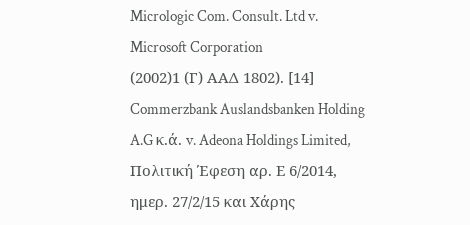Micrologic Com. Consult. Ltd v. Microsoft Corporation
(2002)1 (Γ) ΑΑΔ 1802). [14] Commerzbank Auslandsbanken Holding A.G κ.ά. v. Adeona Holdings Limited, Πολιτική Έφεση αρ. Ε 6/2014, ημερ. 27/2/15 και Χάρης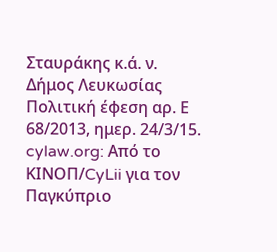Σταυράκης κ.ά. ν. Δήμος Λευκωσίας Πολιτική έφεση αρ. Ε 68/2013, ημερ. 24/3/15. cylaw.org: Από το ΚΙΝOΠ/CyLii για τον Παγκύπριο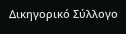Δικηγορικό Σύλλογο